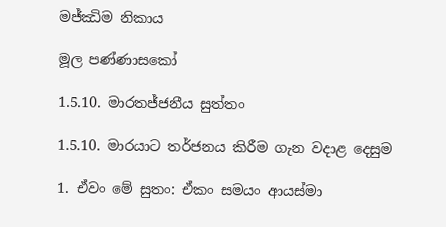මජ්ඣිම නිකාය

මූල පණ්ණාසකෝ

1.5.10. මාරතජ්ජනීය සුත්තං

1.5.10. මාරයාට තර්ජනය කිරීම ගැන වදාළ දෙසුම

1. ඒවං මේ සුතං: ඒකං සමයං ආයස්මා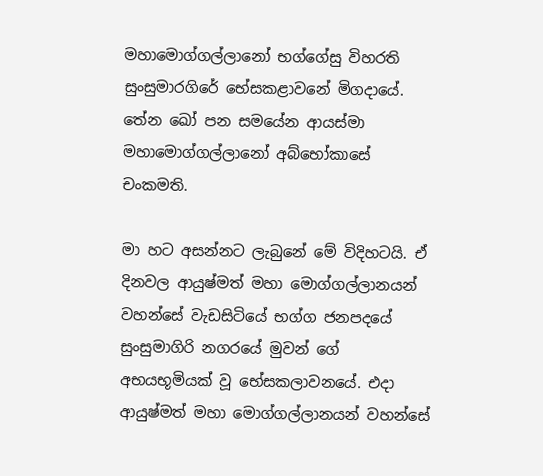මහාමොග්ගල්ලානෝ භග්ගේසු විහරති සුංසුමාරගිරේ භේසකළාවනේ මිගදායේ. තේන ඛෝ පන සමයේන ආයස්මා මහාමොග්ගල්ලානෝ අබ්භෝකාසේ චංකමති.

මා හට අසන්නට ලැබුනේ මේ විදිහටයි. ඒ දිනවල ආයුෂ්මත් මහා මොග්ගල්ලානයන් වහන්සේ වැඩසිටියේ භග්ග ජනපදයේ සුංසුමාගිරි නගරයේ මුවන් ගේ අභයභූමියක් වූ භේසකලාවනයේ. එදා ආයුෂ්මත් මහා මොග්ගල්ලානයන් වහන්සේ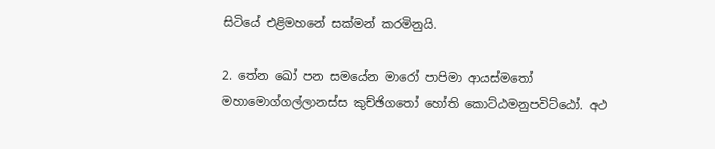සිටියේ එළිමහනේ සක්මන් කරමිනුයි.

2. තේන ඛෝ පන සමයේන මාරෝ පාපිමා ආයස්මතෝ මහාමොග්ගල්ලානස්ස කුච්ඡිගතෝ හෝති කොට්ඨමනුපවිට්ඨෝ. අථ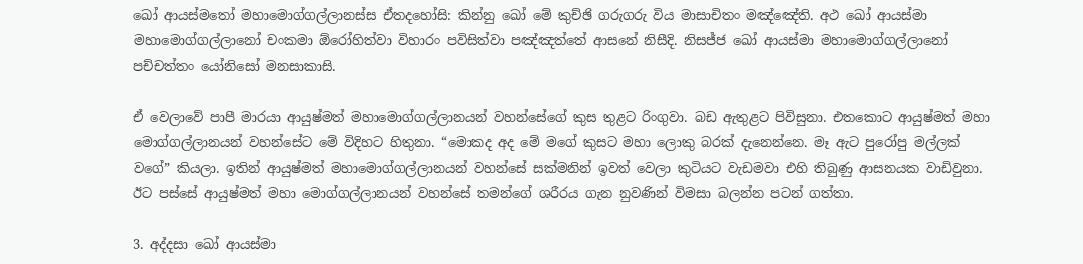ඛෝ ආයස්මතෝ මහාමොග්ගල්ලානස්ස ඒතදහෝසි: කින්නු ඛෝ මේ කුච්ඡි ගරුගරු විය මාසාචිතං මඤ්ඤේති. අථ ඛෝ ආයස්මා මහාමොග්ගල්ලානෝ චංකමා ඕරෝහිත්වා විහාරං පවිසිත්වා පඤ්ඤත්තේ ආසනේ නිසීදි. නිසජ්ජ ඛෝ ආයස්මා මහාමොග්ගල්ලානෝ පච්චත්තං යෝනිසෝ මනසාකාසි.

ඒ වෙලාවේ පාපී මාරයා ආයුෂ්මත් මහාමොග්ගල්ලානයන් වහන්සේගේ කුස තුළට රිංගුවා. බඩ ඇතුළට පිවිසුනා. එතකොට ආයුෂ්මත් මහා මොග්ගල්ලානයන් වහන්සේට මේ විදිහට හිතුනා. “මොකද අද මේ මගේ කුසට මහා ලොකු බරක් දැනෙන්නෙ. මෑ ඇට පුරෝපු මල්ලක් වගේ” කියලා. ඉතින් ආයුෂ්මත් මහාමොග්ගල්ලානයන් වහන්සේ සක්මනින් ඉවත් වෙලා කුටියට වැඩමවා එහි තිබුණු ආසනයක වාඩිවුනා. ඊට පස්සේ ආයුෂ්මත් මහා මොග්ගල්ලානයන් වහන්සේ තමන්ගේ ශරීරය ගැන නුවණින් විමසා බලන්න පටන් ගත්තා.

3. අද්දසා ඛෝ ආයස්මා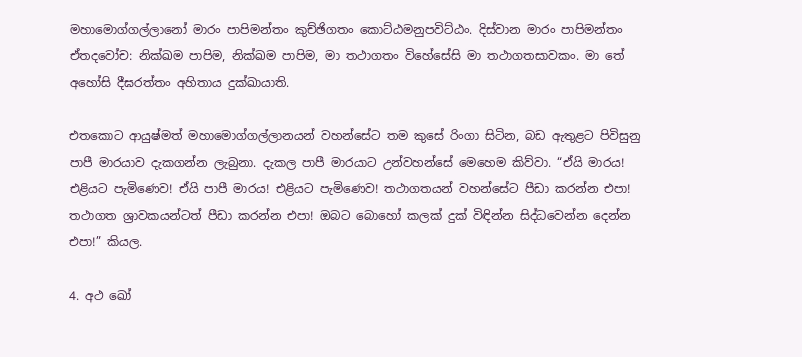මහාමොග්ගල්ලානෝ මාරං පාපිමන්තං කුච්ඡිගතං කොට්ඨමනුපවිට්ඨං. දිස්වාන මාරං පාපිමන්තං ඒතදවෝච: නික්ඛම පාපිම, නික්ඛම පාපිම, මා තථාගතං විහේසේසි මා තථාගතසාවකං. මා තේ අහෝසි දීඝරත්තං අහිතාය දුක්ඛායාති.

එතකොට ආයුෂ්මත් මහාමොග්ගල්ලානයන් වහන්සේට තම කුසේ රිංගා සිටින, බඩ ඇතුළට පිවිසුනු පාපී මාරයාව දැකගන්න ලැබුනා. දැකල පාපී මාරයාට උන්වහන්සේ මෙහෙම කිව්වා. “ඒයි මාරය! එළියට පැමිණෙව! ඒයි පාපී මාරය! එළියට පැමිණෙව! තථාගතයන් වහන්සේට පීඩා කරන්න එපා! තථාගත ශ්‍රාවකයන්ටත් පීඩා කරන්න එපා! ඔබට බොහෝ කලක් දුක් විඳින්න සිද්ධවෙන්න දෙන්න එපා!” කියල.

4. අථ ඛෝ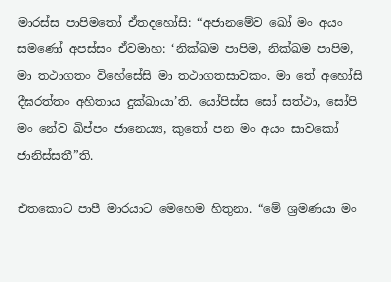මාරස්ස පාපිමතෝ ඒතදහෝසි: “අජානමේව ඛෝ මං අයං සමණෝ අපස්සං ඒවමාහ: ‘නික්ඛම පාපිම, නික්ඛම පාපිම, මා තථාගතං විහේසේසි මා තථාගතසාවකං. මා තේ අහෝසි දීඝරත්තං අහිතාය දුක්ඛායා’ති. යෝපිස්ස සෝ සත්ථා, සෝපි මං නේව ඛිප්පං ජානෙය්‍ය, කුතෝ පන මං අයං සාවකෝ ජානිස්සතී”ති.

එතකොට පාපී මාරයාට මෙහෙම හිතුනා. “මේ ශ්‍රමණයා මං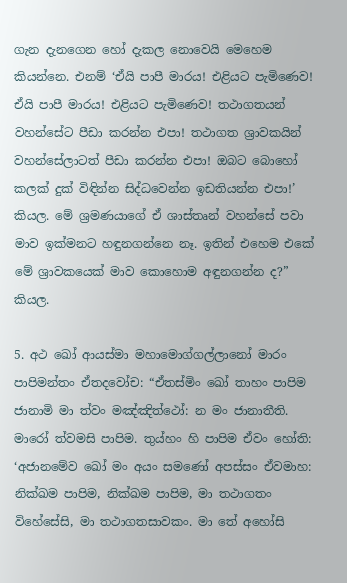ගැන දැනගෙන හෝ දැකල නොවෙයි මෙහෙම කියන්නෙ. එනම් ‘ඒයි පාපී මාරය! එළියට පැමිණෙව! ඒයි පාපී මාරය! එළියට පැමිණෙව! තථාගතයන් වහන්සේට පීඩා කරන්න එපා! තථාගත ශ්‍රාවකයින් වහන්සේලාටත් පීඩා කරන්න එපා! ඔබට බොහෝ කලක් දුක් විඳින්න සිද්ධවෙන්න ඉඩතියන්න එපා!’ කියල. මේ ශ්‍රමණයාගේ ඒ ශාස්තෘන් වහන්සේ පවා මාව ඉක්මනට හඳුනගන්නෙ නෑ. ඉතින් එහෙම එකේ මේ ශ්‍රාවකයෙක් මාව කොහොම අඳුනගන්න ද?” කියල.

5. අථ ඛෝ ආයස්මා මහාමොග්ගල්ලානෝ මාරං පාපිමන්තං ඒතදවෝච: “ඒතස්මිං ඛෝ තාහං පාපිම ජානාමි මා ත්වං මඤ්ඤිත්ථෝ: න මං ජානාතීති. මාරෝ ත්වමසි පාපිම. තුය්හං හි පාපිම ඒවං හෝති: ‘අජානමේව ඛෝ මං අයං සමණෝ අපස්සං ඒවමාහ: නික්ඛම පාපිම, නික්ඛම පාපිම, මා තථාගතං විහේසේසි, මා තථාගතසාවකං. මා තේ අහෝසි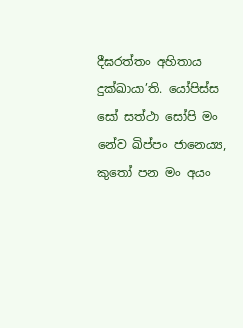දීඝරත්තං අහිතාය දුක්ඛායා’ති. යෝපිස්ස සෝ සත්ථා සෝපි මං නේව ඛිප්පං ජානෙය්‍ය, කුතෝ පන මං අයං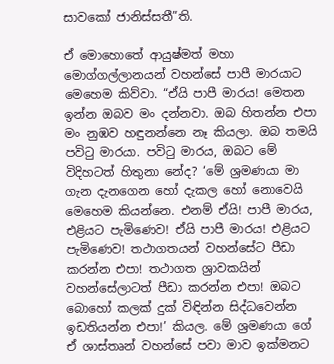සාවකෝ ජානිස්සතී”ති.

ඒ මොහොතේ ආයුෂ්මත් මහා මොග්ගල්ලානයන් වහන්සේ පාපී මාරයාට මෙහෙම කිව්වා. “ඒයි පාපී මාරය! මෙතන ඉන්න ඔබව මං දන්නවා. ඔබ හිතන්න එපා මං නුඹව හඳුනන්නෙ නෑ කියලා. ඔබ තමයි පවිටු මාරයා. පවිටු මාරය, ඔබට මේ විදිහටත් හිතුනා නේද? ‘මේ ශ්‍රමණයා මා ගැන දැනගෙන හෝ දැකල හෝ නොවෙයි මෙහෙම කියන්නෙ. එනම් ඒයි! පාපී මාරය, එළියට පැමිණෙව! ඒයි පාපී මාරය! එළියට පැමිණෙව! තථාගතයන් වහන්සේට පීඩා කරන්න එපා! තථාගත ශ්‍රාවකයින් වහන්සේලාටත් පීඩා කරන්න එපා! ඔබට බොහෝ කලක් දුක් විඳින්න සිද්ධවෙන්න ඉඩතියන්න එපා!’ කියල. මේ ශ්‍රමණයා ගේ ඒ ශාස්තෘන් වහන්සේ පවා මාව ඉක්මනට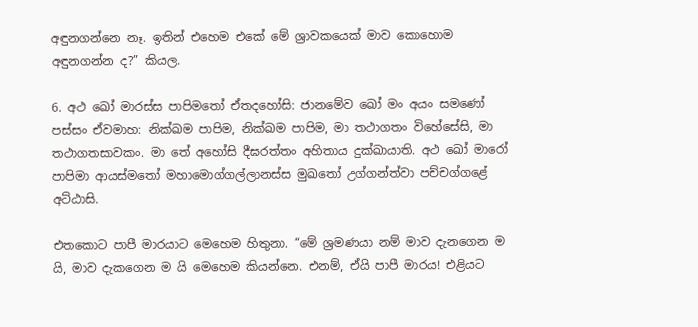අඳුනගන්නෙ නෑ. ඉතින් එහෙම එකේ මේ ශ්‍රාවකයෙක් මාව කොහොම අඳුනගන්න ද?” කියල.

6. අථ ඛෝ මාරස්ස පාපිමතෝ ඒතදහෝසි: ජානමේව ඛෝ මං අයං සමණෝ පස්සං ඒවමාහ: නික්ඛම පාපිම, නික්ඛම පාපිම, මා තථාගතං විහේසේසි, මා තථාගතසාවකං. මා තේ අහෝසි දීඝරත්තං අහිතාය දුක්ඛායාති. අථ ඛෝ මාරෝ පාපිමා ආයස්මතෝ මහාමොග්ගල්ලානස්ස මුඛතෝ උග්ගන්ත්වා පච්චග්ගළේ අට්ඨාසි.

එතකොට පාපී මාරයාට මෙහෙම හිතුනා. “මේ ශ්‍රමණයා නම් මාව දැනගෙන ම යි, මාව දැකගෙන ම යි මෙහෙම කියන්නෙ. එනම්, ඒයි පාපී මාරය! එළියට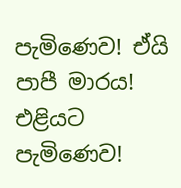පැමිණෙව! ඒයි පාපී මාරය! එළියට පැමිණෙව!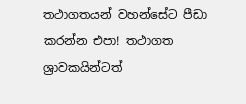තථාගතයන් වහන්සේට පීඩා කරන්න එපා! තථාගත ශ්‍රාවකයින්ටත්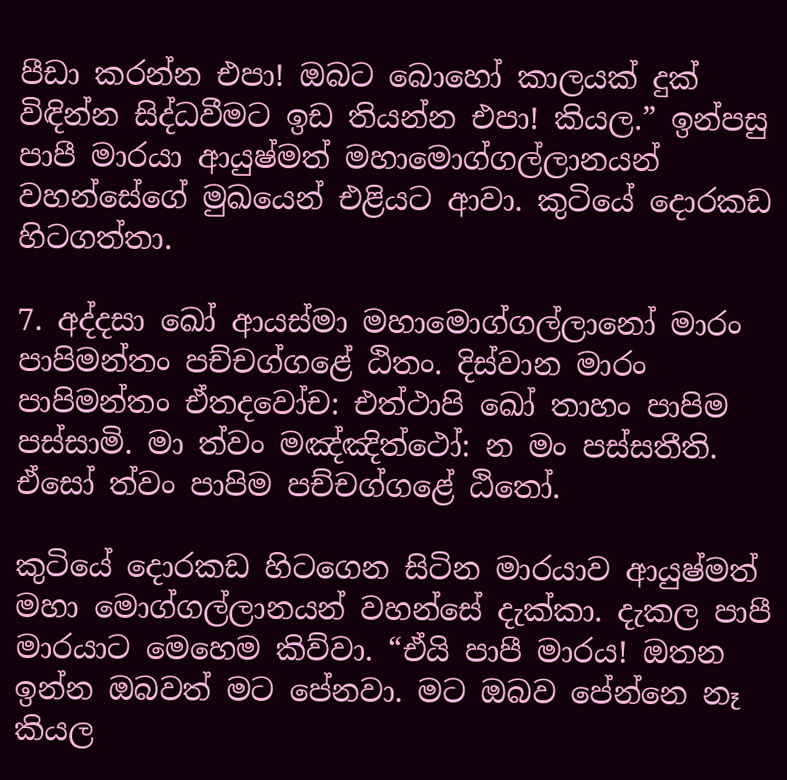පීඩා කරන්න එපා! ඔබට බොහෝ කාලයක් දුක් විඳින්න සිද්ධවීමට ඉඩ තියන්න එපා! කියල.” ඉන්පසු පාපී මාරයා ආයුෂ්මත් මහාමොග්ගල්ලානයන් වහන්සේගේ මුඛයෙන් එළියට ආවා. කුටියේ දොරකඩ හිටගත්තා.

7. අද්දසා ඛෝ ආයස්මා මහාමොග්ගල්ලානෝ මාරං පාපිමන්තං පච්චග්ගළේ ඨිතං. දිස්වාන මාරං පාපිමන්තං ඒතදවෝච: එත්ථාපි ඛෝ තාහං පාපිම පස්සාමි. මා ත්වං මඤ්ඤිත්ථෝ: න මං පස්සතීති. ඒසෝ ත්වං පාපිම පච්චග්ගළේ ඨිතෝ.

කුටියේ දොරකඩ හිටගෙන සිටින මාරයාව ආයුෂ්මත් මහා මොග්ගල්ලානයන් වහන්සේ දැක්කා. දැකල පාපී මාරයාට මෙහෙම කිව්වා. “ඒයි පාපී මාරය! ඔතන ඉන්න ඔබවත් මට පේනවා. මට ඔබව පේන්නෙ නෑ කියල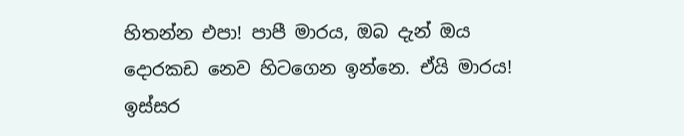හිතන්න එපා! පාපී මාරය, ඔබ දැන් ඔය දොරකඩ නෙව හිටගෙන ඉන්නෙ. ඒයි මාරය! ඉස්සර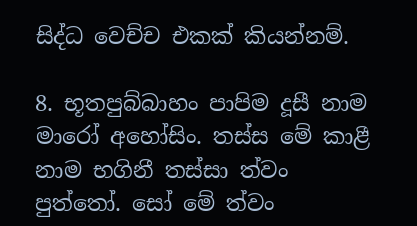සිද්ධ වෙච්ච එකක් කියන්නම්.

8. භූතපුබ්බාහං පාපිම දූසී නාම මාරෝ අහෝසිං. තස්ස මේ කාළී නාම භගිනී තස්සා ත්වං පුත්තෝ. සෝ මේ ත්වං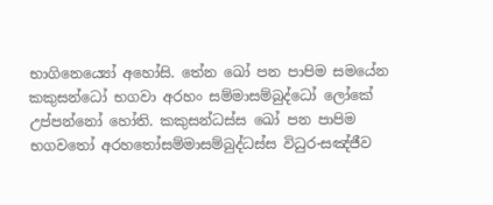භාගිනෙය්‍යෝ අහෝසි. තේන ඛෝ පන පාපිම සමයේන කකුසන්ධෝ භගවා අරහං සම්මාසම්බුද්ධෝ ලෝකේ උප්පන්නෝ හෝති. කකුසන්ධස්ස ඛෝ පන පාපිම භගවතෝ අරහතෝසම්මාසම්බුද්ධස්ස විධුර-සඤ්ජීව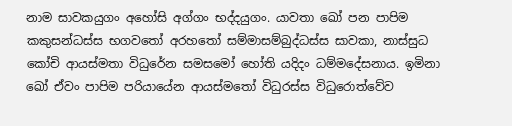නාම සාවකයුගං අහෝසි අග්ගං භද්දයුගං. යාවතා ඛෝ පන පාපිම කකුසන්ධස්ස භගවතෝ අරහතෝ සම්මාසම්බුද්ධස්ස සාවකා, නාස්සුධ කෝචි ආයස්මතා විධුරේන සමසමෝ හෝති යදිදං ධම්මදේසනාය. ඉමිනා ඛෝ ඒවං පාපිම පරියායේන ආයස්මතෝ විධුරස්ස විධුරොත්වේව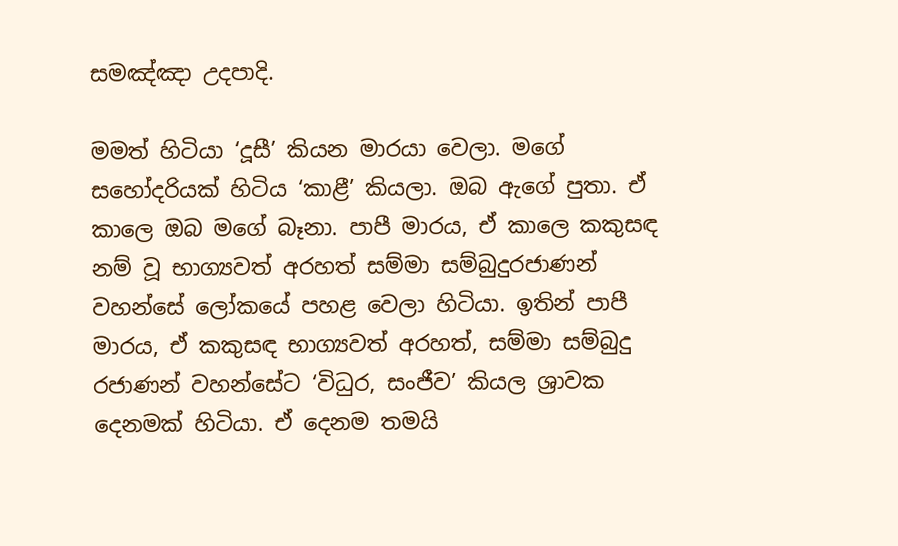සමඤ්ඤා උදපාදි.

මමත් හිටියා ‘දූසී’ කියන මාරයා වෙලා. මගේ සහෝදරියක් හිටිය ‘කාළී’ කියලා. ඔබ ඇගේ පුතා. ඒ කාලෙ ඔබ මගේ බෑනා. පාපී මාරය, ඒ කාලෙ කකුසඳ නම් වූ භාග්‍යවත් අරහත් සම්මා සම්බුදුරජාණන් වහන්සේ ලෝකයේ පහළ වෙලා හිටියා. ඉතින් පාපී මාරය, ඒ කකුසඳ භාග්‍යවත් අරහත්, සම්මා සම්බුදු රජාණන් වහන්සේට ‘විධුර, සංජීව’ කියල ශ්‍රාවක දෙනමක් හිටියා. ඒ දෙනම තමයි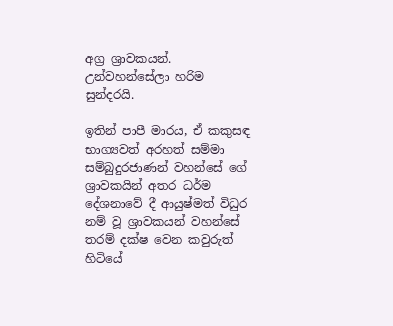අග්‍ර ශ්‍රාවකයන්. උන්වහන්සේලා හරිම සුන්දරයි.

ඉතින් පාපී මාරය, ඒ කකුසඳ භාග්‍යවත් අරහත් සම්මා සම්බුදුරජාණන් වහන්සේ ගේ ශ්‍රාවකයින් අතර ධර්ම දේශනාවේ දී ආයුෂ්මත් විධුර නම් වූ ශ්‍රාවකයන් වහන්සේ තරම් දක්ෂ වෙන කවුරුත් හිටියේ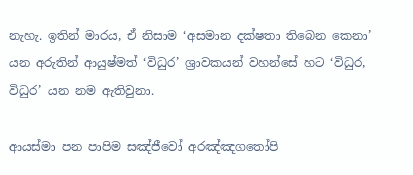නැහැ. ඉතින් මාරය, ඒ නිසාම ‘අසමාන දක්ෂතා තිබෙන කෙනා’ යන අරුතින් ආයුෂ්මත් ‘විධුර’ ශ්‍රාවකයන් වහන්සේ හට ‘විධුර, විධුර’ යන නම ඇතිවුනා.

ආයස්මා පන පාපිම සඤ්ජීවෝ අරඤ්ඤගතෝපි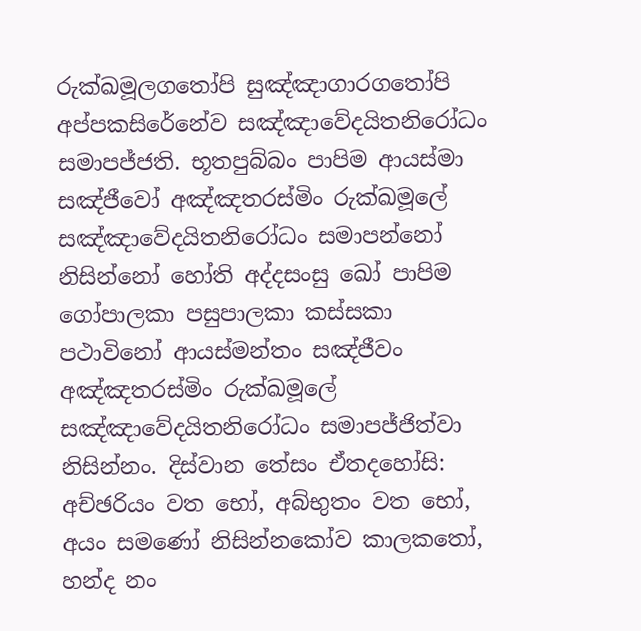රුක්ඛමූලගතෝපි සුඤ්ඤාගාරගතෝපි අප්පකසිරේනේව සඤ්ඤාවේදයිතනිරෝධං සමාපජ්ජති. භූතපුබ්බං පාපිම ආයස්මා සඤ්ජීවෝ අඤ්ඤතරස්මිං රුක්ඛමූලේ සඤ්ඤාවේදයිතනිරෝධං සමාපන්නෝ නිසින්නෝ හෝති අද්දසංසු ඛෝ පාපිම ගෝපාලකා පසුපාලකා කස්සකා පථාවිනෝ ආයස්මන්තං සඤ්ජීවං අඤ්ඤතරස්මිං රුක්ඛමූලේ සඤ්ඤාවේදයිතනිරෝධං සමාපජ්ජිත්වා නිසින්නං. දිස්වාන තේසං ඒතදහෝසි: අච්ඡරියං වත භෝ, අබ්භුතං වත භෝ, අයං සමණෝ නිසින්නකෝව කාලකතෝ, හන්ද නං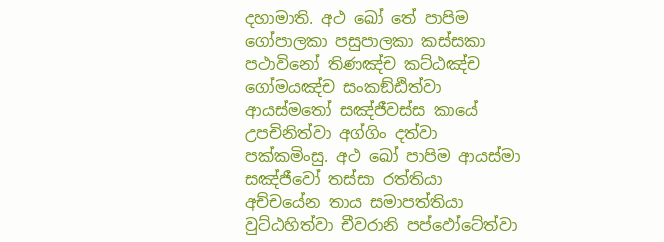දහාමාති. අථ ඛෝ තේ පාපිම ගෝපාලකා පසුපාලකා කස්සකා පථාවිනෝ තිණඤ්ච කට්ඨඤ්ච ගෝමයඤ්ච සංකඞ්ඪිත්වා ආයස්මතෝ සඤ්ජීවස්ස කායේ උපචිනිත්වා අග්ගිං දත්වා පක්කමිංසු. අථ ඛෝ පාපිම ආයස්මා සඤ්ජීවෝ තස්සා රත්තියා අච්චයේන තාය සමාපත්තියා වුට්ඨහිත්වා චීවරානි පප්ඵෝටේත්වා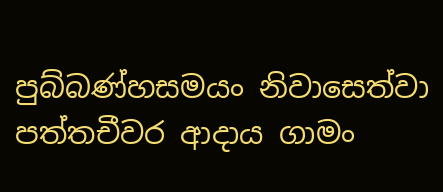පුබ්බණ්හසමයං නිවාසෙත්වා පත්තචීවර ආදාය ගාමං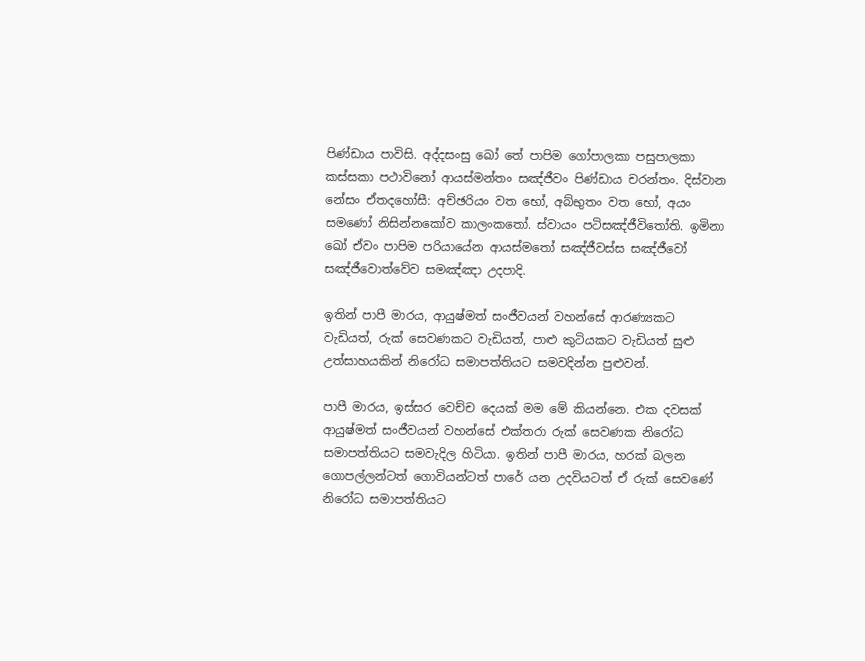පිණ්ඩාය පාවිසි. අද්දසංසු ඛෝ තේ පාපිම ගෝපාලකා පසුපාලකා කස්සකා පථාවිනෝ ආයස්මන්තං සඤ්ජීවං පිණ්ඩාය චරන්තං. දිස්වාන නේසං ඒතදහෝසී: අච්ඡරියං වත භෝ, අබ්භුතං වත භෝ, අයං සමණෝ නිසින්නකෝව කාලංකතෝ. ස්වායං පටිසඤ්ජීවිතෝති. ඉමිනා ඛෝ ඒවං පාපිම පරියායේන ආයස්මතෝ සඤ්ජීවස්ස සඤ්ජීවෝ සඤ්ජීවොත්වේව සමඤ්ඤා උදපාදි.

ඉතින් පාපී මාරය, ආයුෂ්මත් සංජීවයන් වහන්සේ ආරණ්‍යකට වැඩියත්, රුක් සෙවණකට වැඩියත්, පාළු කුටියකට වැඩියත් සුළු උත්සාහයකින් නිරෝධ සමාපත්තියට සමවදින්න පුළුවන්.

පාපී මාරය, ඉස්සර වෙච්ච දෙයක් මම මේ කියන්නෙ. එක දවසක් ආයුෂ්මත් සංජීවයන් වහන්සේ එක්තරා රුක් සෙවණක නිරෝධ සමාපත්තියට සමවැදිල හිටියා. ඉතින් පාපී මාරය, හරක් බලන ගොපල්ලන්ටත් ගොවියන්ටත් පාරේ යන උදවියටත් ඒ රුක් සෙවණේ නිරෝධ සමාපත්තියට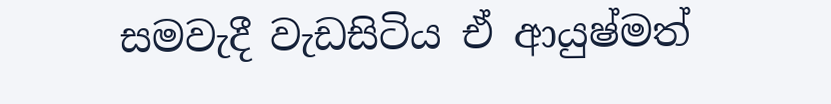සමවැදී වැඩසිටිය ඒ ආයුෂ්මත්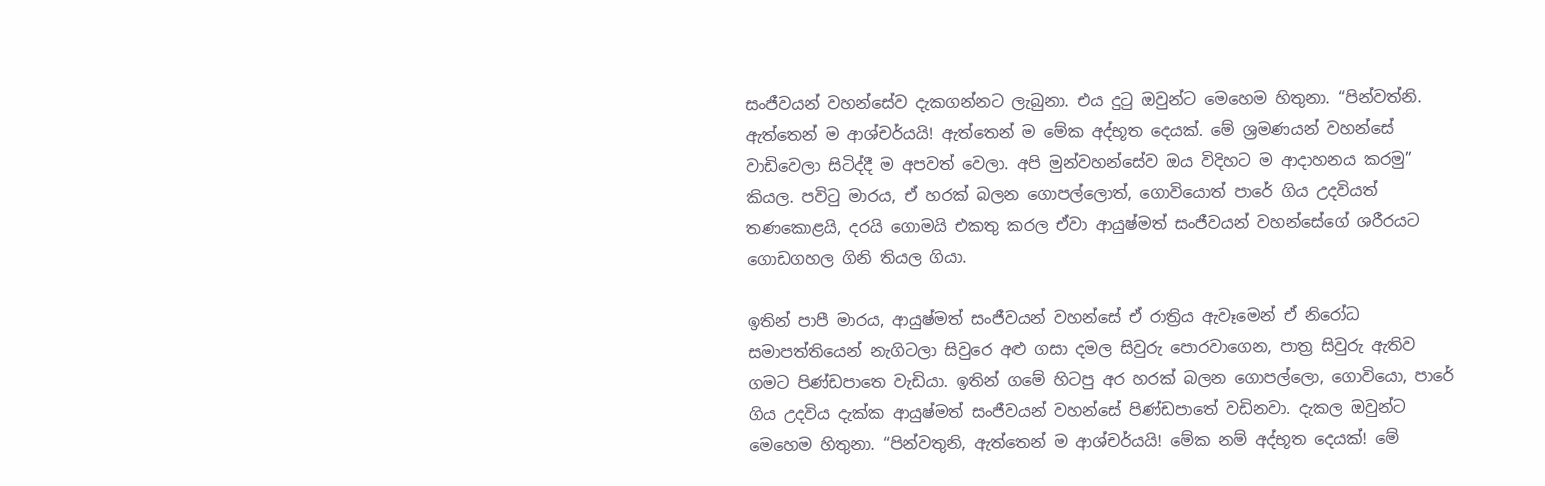සංජීවයන් වහන්සේව දැකගන්නට ලැබුනා. එය දුටු ඔවුන්ට මෙහෙම හිතුනා. “පින්වත්නි. ඇත්තෙන් ම ආශ්චර්යයි! ඇත්තෙන් ම මේක අද්භූත දෙයක්. මේ ශ්‍රමණයන් වහන්සේ වාඩිවෙලා සිටිද්දී ම අපවත් වෙලා. අපි මුන්වහන්සේව ඔය විදිහට ම ආදාහනය කරමු” කියල. පවිටු මාරය, ඒ හරක් බලන ගොපල්ලොත්, ගොවියොත් පාරේ ගිය උදවියත් තණකොළයි, දරයි ගොමයි එකතු කරල ඒවා ආයුෂ්මත් සංජීවයන් වහන්සේගේ ශරීරයට ගොඩගහල ගිනි තියල ගියා.

ඉතින් පාපී මාරය, ආයුෂ්මත් සංජීවයන් වහන්සේ ඒ රාත්‍රිය ඇවෑමෙන් ඒ නිරෝධ සමාපත්තියෙන් නැගිටලා සිවුරෙ අළු ගසා දමල සිවුරු පොරවාගෙන, පාත්‍ර සිවුරු ඇතිව ගමට පිණ්ඩපාතෙ වැඩියා. ඉතින් ගමේ හිටපු අර හරක් බලන ගොපල්ලො, ගොවියො, පාරේ ගිය උදවිය දැක්ක ආයුෂ්මත් සංජීවයන් වහන්සේ පිණ්ඩපාතේ වඩිනවා. දැකල ඔවුන්ට මෙහෙම හිතුනා. “පින්වතුනි, ඇත්තෙන් ම ආශ්චර්යයි! මේක නම් අද්භූත දෙයක්! මේ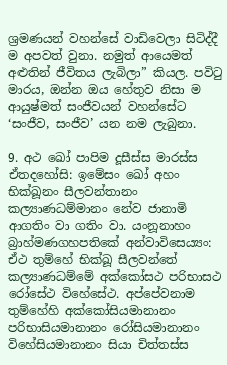ශ්‍රමණයන් වහන්සේ වාඩිවෙලා සිටිද්දී ම අපවත් වුනා. නමුත් ආයෙමත් අළුතින් ජීවිතය ලැබිලා” කියල. පවිටු මාරය, ඔන්න ඔය හේතුව නිසා ම ආයුෂ්මත් සංජීවයන් වහන්සේට ‘සංජීව, සංජීව’ යන නම ලැබුනා.

9. අථ ඛෝ පාපිම දූසීස්ස මාරස්ස ඒතදහෝසි: ඉමේසං ඛෝ අහං භික්ඛූනං සීලවන්තානං කල්‍යාණධම්මානං නේව ජානාමි ආගතිං වා ගතිං වා. යංනූනාහං බ්‍රාහ්මණගහපතිකේ අන්වාවිසෙය්‍යං: ඒථ තුම්හේ භික්ඛූ සීලවන්තේ කල්‍යාණධම්මේ අක්කෝසථ පරිභාසථ රෝසේථ විහේසේථ. අප්පේවනාම තුම්හේහි අක්කෝසියමානානං පරිභාසියමානානං රෝසියමානානං විහේසියමානානං සියා චිත්තස්ස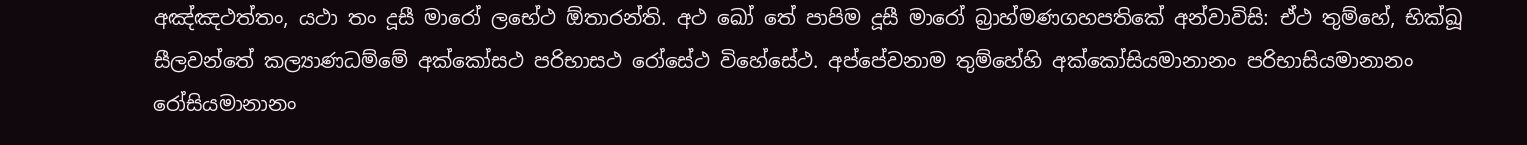අඤ්ඤථත්තං, යථා තං දූසී මාරෝ ලභේථ ඕතාරන්ති. අථ ඛෝ තේ පාපිම දූසී මාරෝ බ්‍රාහ්මණගහපතිකේ අන්වාවිසි: ඒථ තුම්හේ, භික්ඛූ සීලවන්තේ කල්‍යාණධම්මේ අක්කෝසථ පරිභාසථ රෝසේථ විහේසේථ. අප්පේවනාම තුම්හේහි අක්කෝසියමානානං පරිභාසියමානානං රෝසියමානානං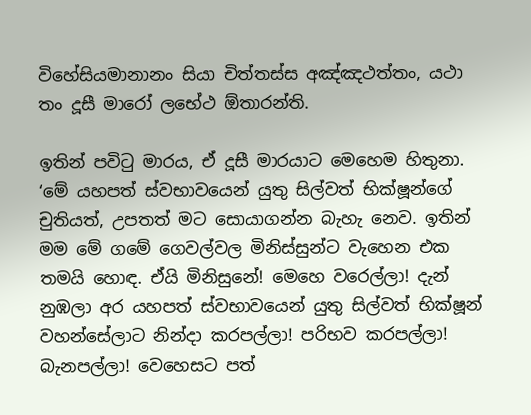විහේසියමානානං සියා චිත්තස්ස අඤ්ඤථත්තං, යථා තං දූසී මාරෝ ලභේථ ඕතාරන්ති.

ඉතින් පවිටු මාරය, ඒ දූසී මාරයාට මෙහෙම හිතුනා. ‘මේ යහපත් ස්වභාවයෙන් යුතු සිල්වත් භික්ෂූන්ගේ චුතියත්, උපතත් මට සොයාගන්න බැහැ නෙව. ඉතින් මම මේ ගමේ ගෙවල්වල මිනිස්සුන්ට වැහෙන එක තමයි හොඳ. ඒයි මිනිසුනේ! මෙහෙ වරෙල්ලා! දැන් නුඹලා අර යහපත් ස්වභාවයෙන් යුතු සිල්වත් භික්ෂූන් වහන්සේලාට නින්දා කරපල්ලා! පරිභව කරපල්ලා! බැනපල්ලා! වෙහෙසට පත්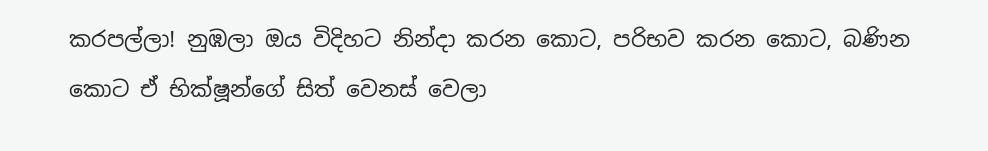කරපල්ලා! නුඹලා ඔය විදිහට නින්දා කරන කොට, පරිභව කරන කොට, බණින කොට ඒ භික්ෂූන්ගේ සිත් වෙනස් වෙලා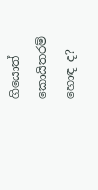ගියොත් කොයිතරම් හොඳ ද?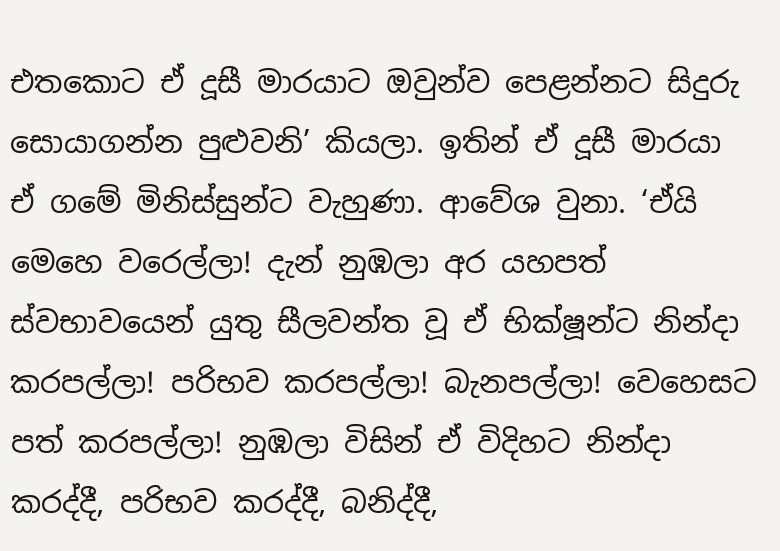එතකොට ඒ දූසී මාරයාට ඔවුන්ව පෙළන්නට සිදුරු සොයාගන්න පුළුවනි’ කියලා. ඉතින් ඒ දූසී මාරයා ඒ ගමේ මිනිස්සුන්ට වැහුණා. ආවේශ වුනා. ‘ඒයි මෙහෙ වරෙල්ලා! දැන් නුඹලා අර යහපත් ස්වභාවයෙන් යුතු සීලවන්ත වූ ඒ භික්ෂූන්ට නින්දා කරපල්ලා! පරිභව කරපල්ලා! බැනපල්ලා! වෙහෙසට පත් කරපල්ලා! නුඹලා විසින් ඒ විදිහට නින්දා කරද්දී, පරිභව කරද්දී, බනිද්දී,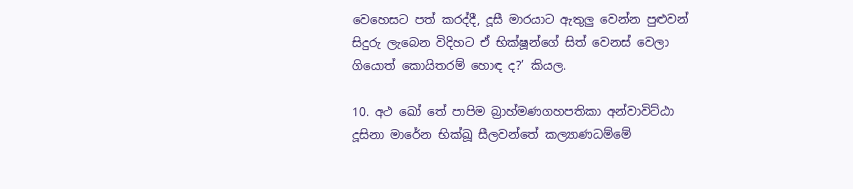වෙහෙසට පත් කරද්දී, දූසී මාරයාට ඇතුලු වෙන්න පුළුවන් සිදුරු ලැබෙන විදිහට ඒ භික්ෂූන්ගේ සිත් වෙනස් වෙලා ගියොත් කොයිතරම් හොඳ ද?’ කියල.

10. අථ ඛෝ තේ පාපිම බ්‍රාහ්මණගහපතිකා අන්වාවිට්ඨා දූසිනා මාරේන භික්ඛූ සීලවන්තේ කල්‍යාණධම්මේ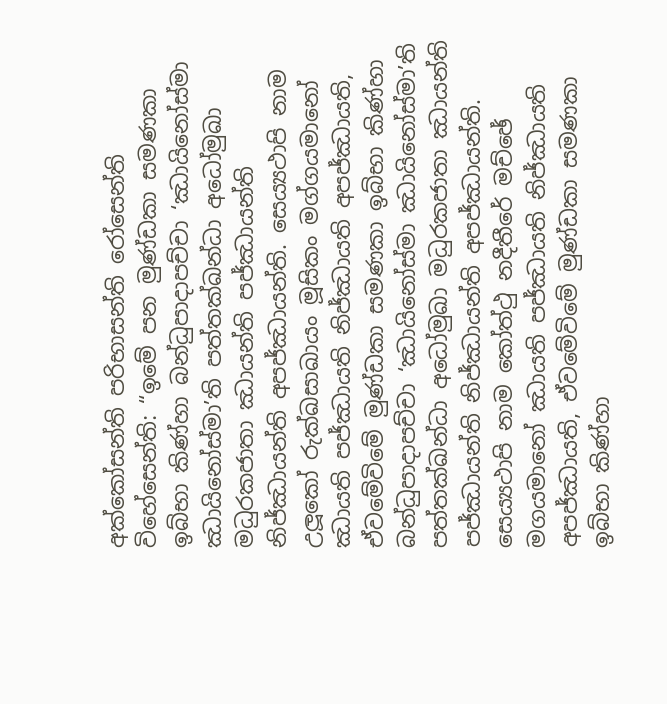අක්කෝසන්ති පරිභාසන්ති රෝසෙන්ති විහේසෙන්ති: “ඉමේ පන මුණ්ඩකා සමණකා ඉබ්භා කිණ්හා බන්ධුපාදාපච්චා ‘ඣායිනෝස්මා ඣායිනෝස්මා’ති පත්තක්ඛන්ධා අධෝමුඛා මධුරකජාතා ඣායන්ති පජ්ඣායන්ති නිජ්ඣායන්ති අපජ්ඣායන්ති. සෙය්‍යථාපි නාම උලූකෝ රුක්ඛසාඛායං මූසිකං මග්ගයමානෝ ඣායති පජ්ඣායති නිජ්ඣායති අපජ්ඣායති, ඒවමේවිමේ මුණ්ඩකා සමණකා ඉබ්භා කිණ්හා බන්ධුපාදාපච්චා ‘ඣායිනෝස්මා ඣායිනෝස්මා’ති පත්තක්ඛන්ධා අධෝමුඛා මධුරකජාතා ඣායන්ති පජ්ඣායන්ති නිජ්ඣායන්ති අපජ්ඣායන්ති. සෙය්‍යථාපි නාම කෝත්ථු නදීතීරේ මච්ඡේ මගයමානෝ ඣායති පජ්ඣායති නිජ්ඣායති අපජ්ඣායති, ඒවමේවිමේ මුණ්ඩකා සමණකා ඉබ්භා කිණ්හා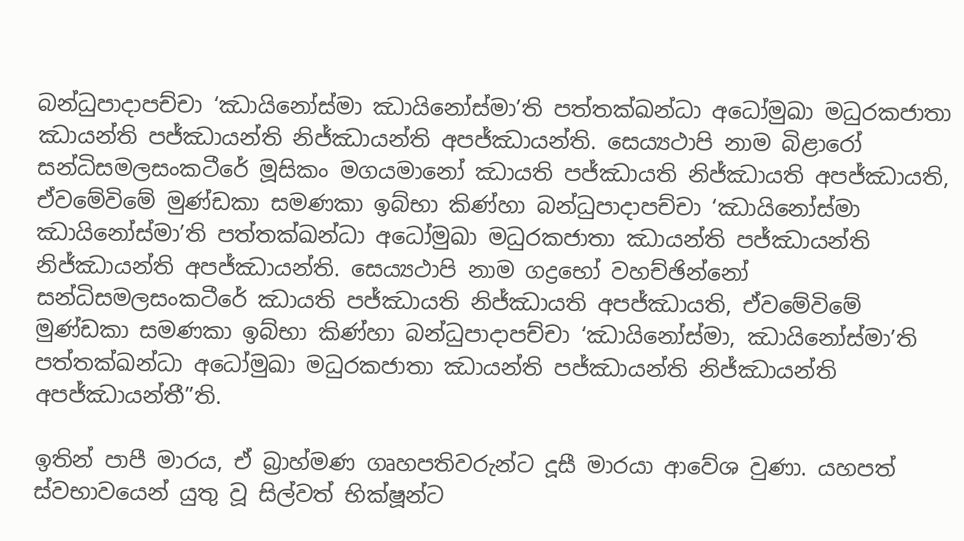බන්ධුපාදාපච්චා ‘ඣායිනෝස්මා ඣායිනෝස්මා’ති පත්තක්ඛන්ධා අධෝමුඛා මධුරකජාතා ඣායන්ති පජ්ඣායන්ති නිජ්ඣායන්ති අපජ්ඣායන්ති. සෙය්‍යථාපි නාම බිළාරෝ සන්ධිසමලසංකටීරේ මූසිකං මගයමානෝ ඣායති පජ්ඣායති නිජ්ඣායති අපජ්ඣායති, ඒවමේවිමේ මුණ්ඩකා සමණකා ඉබ්භා කිණ්හා බන්ධුපාදාපච්චා ‘ඣායිනෝස්මා ඣායිනෝස්මා’ති පත්තක්ඛන්ධා අධෝමුඛා මධුරකජාතා ඣායන්ති පජ්ඣායන්ති නිජ්ඣායන්ති අපජ්ඣායන්ති. සෙය්‍යථාපි නාම ගද්‍රභෝ වහච්ඡින්නෝ සන්ධිසමලසංකටීරේ ඣායති පජ්ඣායති නිජ්ඣායති අපජ්ඣායති, ඒවමේවිමේ මුණ්ඩකා සමණකා ඉබ්භා කිණ්හා බන්ධුපාදාපච්චා ‘ඣායිනෝස්මා, ඣායිනෝස්මා’ති පත්තක්ඛන්ධා අධෝමුඛා මධුරකජාතා ඣායන්ති පජ්ඣායන්ති නිජ්ඣායන්ති අපජ්ඣායන්තී”ති.

ඉතින් පාපී මාරය, ඒ බ්‍රාහ්මණ ගෘහපතිවරුන්ට දූසී මාරයා ආවේශ වුණා. යහපත් ස්වභාවයෙන් යුතු වූ සිල්වත් භික්ෂූන්ට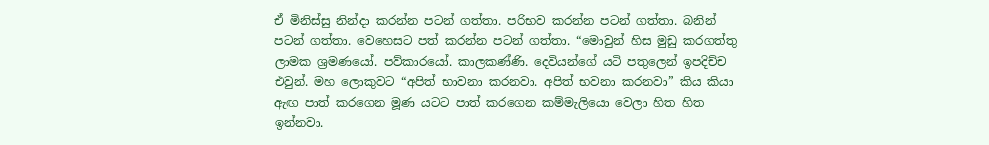ඒ මිනිස්සු නින්දා කරන්න පටන් ගත්තා. පරිභව කරන්න පටන් ගත්තා. බනින් පටන් ගත්තා. වෙහෙසට පත් කරන්න පටන් ගත්තා. “මොවුන් හිස මුඩු කරගත්තු ලාමක ශ්‍රමණයෝ. පව්කාරයෝ. කාලකණ්ණි. දෙවියන්ගේ යටි පතුලෙන් ඉපදිච්ච එවුන්. මහ ලොකුවට “අපිත් භාවනා කරනවා. අපිත් භවනා කරනවා” කිය කියා ඇඟ පාත් කරගෙන මූණ යටට පාත් කරගෙන කම්මැලියො වෙලා හිත හිත ඉන්නවා.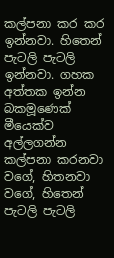කල්පනා කර කර ඉන්නවා. හිතෙන් පැටලි පැටලි ඉන්නවා. ගහක අත්තක ඉන්න බකමූණෙක් මීයෙක්ව අල්ලගන්න කල්පනා කරනවා වගේ, හිතනවා වගේ, හිතෙන් පැටලි පැටලි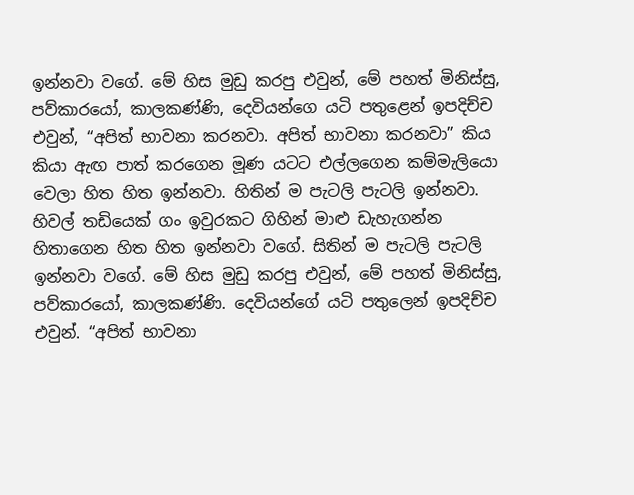ඉන්නවා වගේ. මේ හිස මුඩු කරපු එවුන්, මේ පහත් මිනිස්සු, පව්කාරයෝ, කාලකණ්ණි, දෙවියන්ගෙ යටි පතුළෙන් ඉපදිච්ච එවුන්, “අපිත් භාවනා කරනවා. අපිත් භාවනා කරනවා” කිය කියා ඇඟ පාත් කරගෙන මූණ යටට එල්ලගෙන කම්මැලියො වෙලා හිත හිත ඉන්නවා. හිතින් ම පැටලි පැටලි ඉන්නවා. හිවල් තඩියෙක් ගං ඉවුරකට ගිහින් මාළු ඩැහැගන්න හිතාගෙන හිත හිත ඉන්නවා වගේ. සිතින් ම පැටලි පැටලි ඉන්නවා වගේ. මේ හිස මුඩු කරපු එවුන්, මේ පහත් මිනිස්සු, පව්කාරයෝ, කාලකණ්ණි. දෙවියන්ගේ යටි පතුලෙන් ඉපදිච්ච එවුන්. “අපිත් භාවනා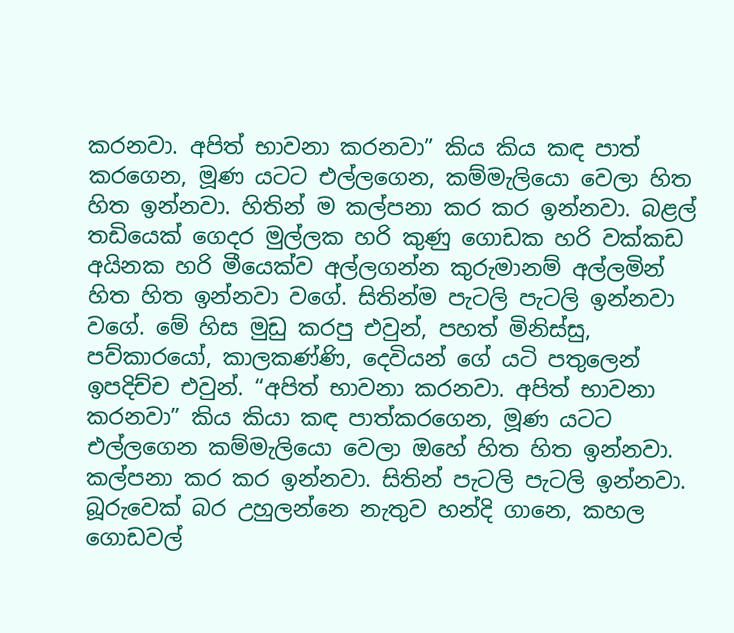කරනවා. අපිත් භාවනා කරනවා” කිය කිය කඳ පාත් කරගෙන, මූණ යටට එල්ලගෙන, කම්මැලියො වෙලා හිත හිත ඉන්නවා. හිතින් ම කල්පනා කර කර ඉන්නවා. බළල් තඩියෙක් ගෙදර මුල්ලක හරි කුණු ගොඩක හරි වක්කඩ අයිනක හරි මීයෙක්ව අල්ලගන්න කුරුමානම් අල්ලමින් හිත හිත ඉන්නවා වගේ. සිතින්ම පැටලි පැටලි ඉන්නවා වගේ. මේ හිස මුඩු කරපු එවුන්, පහත් මිනිස්සු, පව්කාරයෝ, කාලකණ්ණි, දෙවියන් ගේ යටි පතුලෙන් ඉපදිච්ච එවුන්. “අපිත් භාවනා කරනවා. අපිත් භාවනා කරනවා” කිය කියා කඳ පාත්කරගෙන, මූණ යටට එල්ලගෙන කම්මැලියො වෙලා ඔහේ හිත හිත ඉන්නවා. කල්පනා කර කර ඉන්නවා. සිතින් පැටලි පැටලි ඉන්නවා. බූරුවෙක් බර උහුලන්නෙ නැතුව හන්දි ගානෙ, කහල ගොඩවල්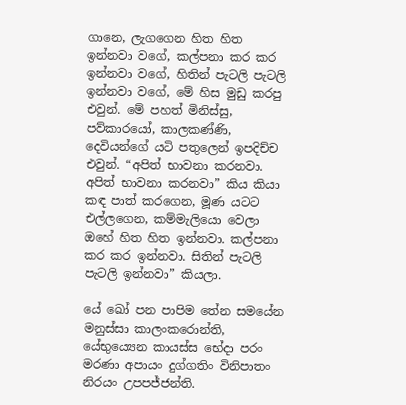ගානෙ, ලැගගෙන හිත හිත ඉන්නවා වගේ, කල්පනා කර කර ඉන්නවා වගේ, හිතින් පැටලි පැටලි ඉන්නවා වගේ, මේ හිස මුඩු කරපු එවුන්. මේ පහත් මිනිස්සු, පව්කාරයෝ, කාලකණ්ණි, දෙවියන්ගේ යටි පතුලෙන් ඉපදිච්ච එවුන්. “අපිත් භාවනා කරනවා. අපිත් භාවනා කරනවා” කිය කියා කඳ පාත් කරගෙන, මූණ යටට එල්ලගෙන, කම්මැලියො වෙලා ඔහේ හිත හිත ඉන්නවා. කල්පනා කර කර ඉන්නවා. සිතින් පැටලි පැටලි ඉන්නවා” කියලා.

යේ ඛෝ පන පාපිම තේන සමයේන මනුස්සා කාලංකරොන්ති, යේභුය්‍යෙන කායස්ස භේදා පරං මරණා අපායං දුග්ගතිං විනිපාතං නිරයං උපපජ්ජන්ති.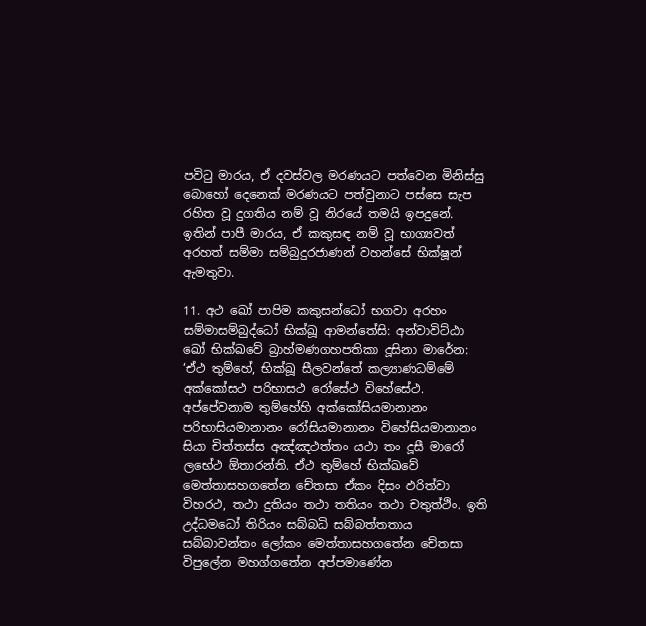පවිටු මාරය, ඒ දවස්වල මරණයට පත්වෙන මිනිස්සු බොහෝ දෙනෙක් මරණයට පත්වුනාට පස්සෙ සැප රහිත වූ දුගතිය නම් වූ නිරයේ තමයි ඉපදුනේ. ඉතින් පාපී මාරය, ඒ කකුසඳ නම් වූ භාග්‍යවත් අරහත් සම්මා සම්බුදුරජාණන් වහන්සේ භික්ෂූන් ඇමතුවා.

11. අථ ඛෝ පාපිම කකුසන්ධෝ භගවා අරහං සම්මාසම්බුද්ධෝ භික්ඛූ ආමන්තේසි: අන්වාවිට්ඨා ඛෝ භික්ඛවේ බ්‍රාහ්මණගහපතිකා දූසිනා මාරේන: ‘ඒථ තුම්හේ, භික්ඛූ සීලවන්තේ කල්‍යාණධම්මේ අක්කෝසථ පරිභාසථ රෝසේථ විහේසේථ. අප්පේවනාම තුම්හේහි අක්කෝසියමානානං පරිභාසියමානානං රෝසියමානානං විහේසියමානානං සියා චිත්තස්ස අඤ්ඤථත්තං යථා තං දූසී මාරෝ ලභේථ ඕතාරන්ති. ඒථ තුම්හේ භික්ඛවේ මෙත්තාසහගතේන චේතසා ඒකං දිසං ඵරිත්වා විහරථ, තථා දුතියං තථා තතියං තථා චතුත්ථිං. ඉති උද්ධමධෝ තිරියං සබ්බධි සබ්බත්තතාය සබ්බාවන්තං ලෝකං මෙත්තාසහගතේන චේතසා විපුලේන මහග්ගතේන අප්පමාණේන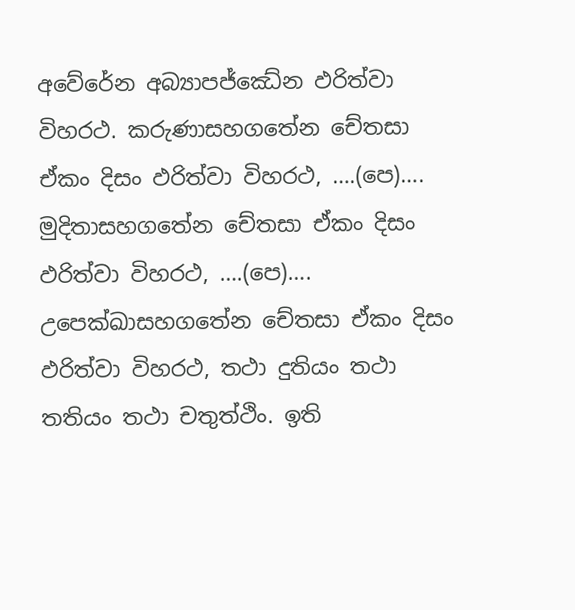අවේරේන අබ්‍යාපජ්ඣේන ඵරිත්වා විහරථ. කරුණාසහගතේන චේතසා ඒකං දිසං ඵරිත්වා විහරථ, ….(පෙ)…. මුදිතාසහගතේන චේතසා ඒකං දිසං ඵරිත්වා විහරථ, ….(පෙ)…. උපෙක්ඛාසහගතේන චේතසා ඒකං දිසං ඵරිත්වා විහරථ, තථා දුතියං තථා තතියං තථා චතුත්ථිං. ඉති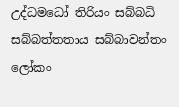උද්ධමධෝ තිරියං සබ්බධි සබ්බත්තතාය සබ්බාවන්තං ලෝකං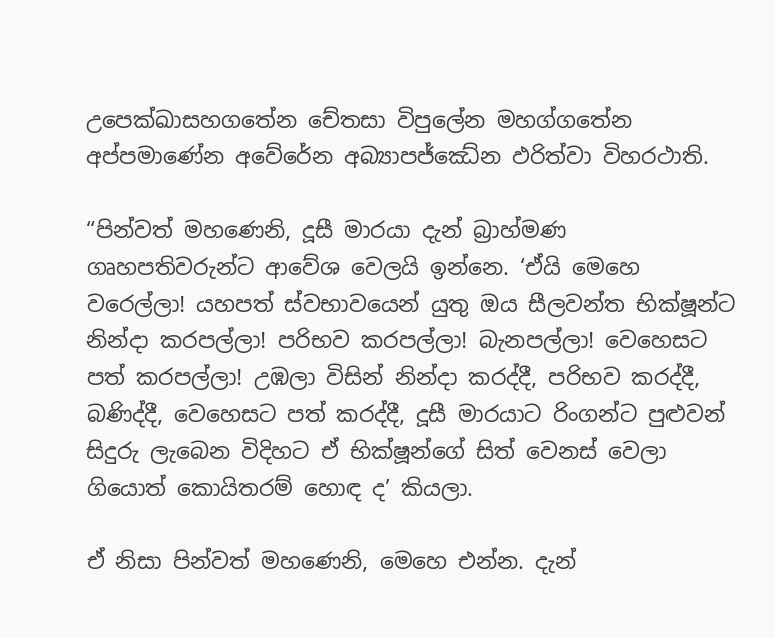උපෙක්ඛාසහගතේන චේතසා විපුලේන මහග්ගතේන අප්පමාණේන අවේරේන අබ්‍යාපජ්ඣේන ඵරිත්වා විහරථාති.

“පින්වත් මහණෙනි, දූසී මාරයා දැන් බ්‍රාහ්මණ ගෘහපතිවරුන්ට ආවේශ වෙලයි ඉන්නෙ. ‘ඒයි මෙහෙ වරෙල්ලා! යහපත් ස්වභාවයෙන් යුතු ඔය සීලවන්ත භික්ෂූන්ට නින්දා කරපල්ලා! පරිභව කරපල්ලා! බැනපල්ලා! වෙහෙසට පත් කරපල්ලා! උඹලා විසින් නින්දා කරද්දී, පරිභව කරද්දී, බණිද්දී, වෙහෙසට පත් කරද්දී, දූසී මාරයාට රිංගන්ට පුළුවන් සිදුරු ලැබෙන විදිහට ඒ භික්ෂූන්ගේ සිත් වෙනස් වෙලා ගියොත් කොයිතරම් හොඳ ද’ කියලා.

ඒ නිසා පින්වත් මහණෙනි, මෙහෙ එන්න. දැන්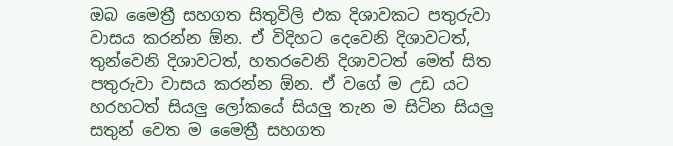ඔබ මෛත්‍රී සහගත සිතුවිලි එක දිශාවකට පතුරුවා වාසය කරන්න ඕන. ඒ විදිහට දෙවෙනි දිශාවටත්, තුන්වෙනි දිශාවටත්, හතරවෙනි දිශාවටත් මෙත් සිත පතුරුවා වාසය කරන්න ඕන. ඒ වගේ ම උඩ යට හරහටත් සියලු ලෝකයේ සියලු තැන ම සිටින සියලු සතුන් වෙත ම මෛත්‍රී සහගත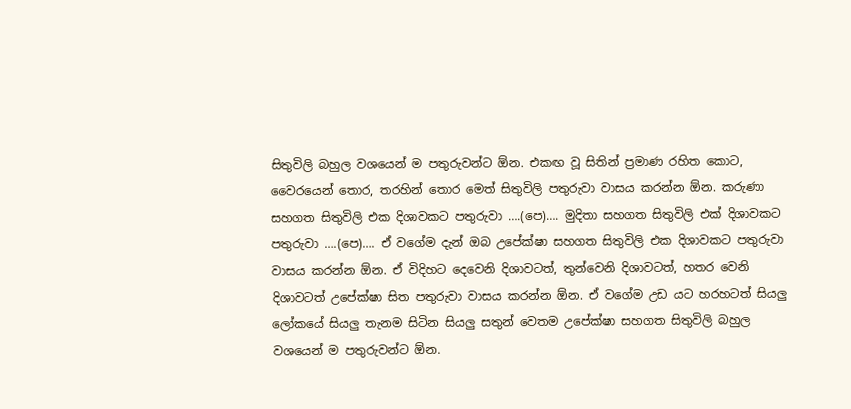සිතුවිලි බහුල වශයෙන් ම පතුරුවන්ට ඕන. එකඟ වූ සිතින් ප්‍රමාණ රහිත කොට, වෛරයෙන් තොර, තරහින් තොර මෙත් සිතුවිලි පතුරුවා වාසය කරන්න ඕන. කරුණා සහගත සිතුවිලි එක දිශාවකට පතුරුවා ….(පෙ)…. මුදිතා සහගත සිතුවිලි එක් දිශාවකට පතුරුවා ….(පෙ)…. ඒ වගේම දැන් ඔබ උපේක්ෂා සහගත සිතුවිලි එක දිශාවකට පතුරුවා වාසය කරන්න ඕන. ඒ විදිහට දෙවෙනි දිශාවටත්, තුන්වෙනි දිශාවටත්, හතර වෙනි දිශාවටත් උපේක්ෂා සිත පතුරුවා වාසය කරන්න ඕන. ඒ වගේම උඩ යට හරහටත් සියලු ලෝකයේ සියලු තැනම සිටින සියලු සතුන් වෙතම උපේක්ෂා සහගත සිතුවිලි බහුල වශයෙන් ම පතුරුවන්ට ඕන.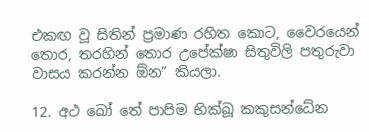එකඟ වූ සිතින් ප්‍රමාණ රහිත කොට, වෛරයෙන් තොර, තරහින් තොර උපේක්ෂා සිතුවිලි පතුරුවා වාසය කරන්න ඕන” කියලා.

12. අථ ඛෝ තේ පාපිම භික්ඛූ කකුසන්ධේන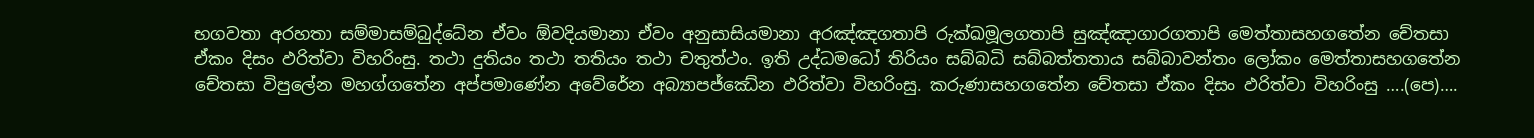භගවතා අරහතා සම්මාසම්බුද්ධේන ඒවං ඕවදියමානා ඒවං අනුසාසියමානා අරඤ්ඤගතාපි රුක්ඛමූලගතාපි සුඤ්ඤාගාරගතාපි මෙත්තාසහගතේන චේතසා ඒකං දිසං ඵරිත්වා විහරිංසු. තථා දුතියං තථා තතියං තථා චතුත්ථං. ඉති උද්ධමධෝ තිරියං සබ්බධි සබ්බත්තතාය සබ්බාවන්තං ලෝකං මෙත්තාසහගතේන චේතසා විපුලේන මහග්ගතේන අප්පමාණේන අවේරේන අබ්‍යාපජ්ඣේන ඵරිත්වා විහරිංසු. කරුණාසහගතේන චේතසා ඒකං දිසං ඵරිත්වා විහරිංසු ….(පෙ)….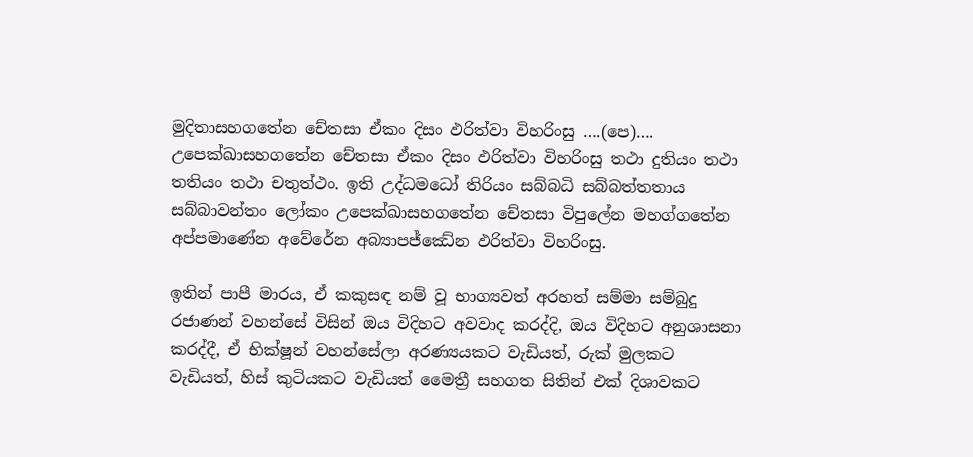මුදිතාසහගතේන චේතසා ඒකං දිසං ඵරිත්වා විහරිංසු ….(පෙ)…. උපෙක්ඛාසහගතේන චේතසා ඒකං දිසං ඵරිත්වා විහරිංසු තථා දුතියං තථා තතියං තථා චතුත්ථං. ඉති උද්ධමධෝ තිරියං සබ්බධි සබ්බත්තතාය සබ්බාවන්තං ලෝකං උපෙක්ඛාසහගතේන චේතසා විපුලේන මහග්ගතේන අප්පමාණේන අවේරේන අබ්‍යාපජ්ඣේන ඵරිත්වා විහරිංසු.

ඉතින් පාපී මාරය, ඒ කකුසඳ නම් වූ භාග්‍යවත් අරහත් සම්මා සම්බුදු රජාණන් වහන්සේ විසින් ඔය විදිහට අවවාද කරද්දි, ඔය විදිහට අනුශාසනා කරද්දී, ඒ භික්ෂූන් වහන්සේලා අරණ්‍යයකට වැඩියත්, රුක් මුලකට වැඩියත්, හිස් කුටියකට වැඩියත් මෛත්‍රී සහගත සිතින් එක් දිශාවකට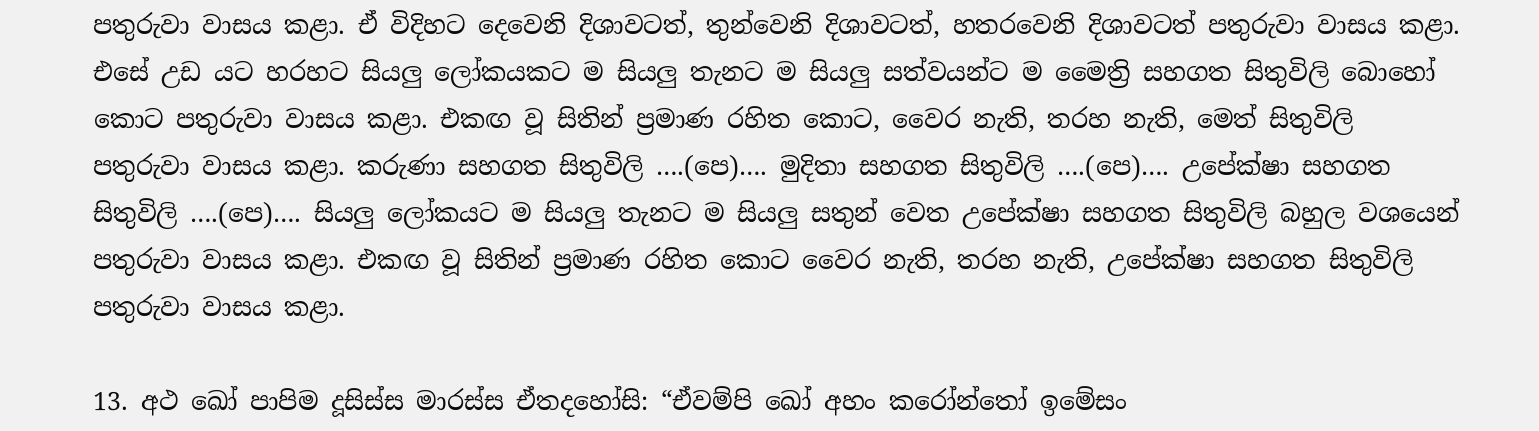පතුරුවා වාසය කළා. ඒ විදිහට දෙවෙනි දිශාවටත්, තුන්වෙනි දිශාවටත්, හතරවෙනි දිශාවටත් පතුරුවා වාසය කළා. එසේ උඩ යට හරහට සියලු ලෝකයකට ම සියලු තැනට ම සියලු සත්වයන්ට ම මෛත්‍රි සහගත සිතුවිලි බොහෝ කොට පතුරුවා වාසය කළා. එකඟ වූ සිතින් ප්‍රමාණ රහිත කොට, වෛර නැති, තරහ නැති, මෙත් සිතුවිලි පතුරුවා වාසය කළා. කරුණා සහගත සිතුවිලි ….(පෙ)…. මුදිතා සහගත සිතුවිලි ….(පෙ)…. උපේක්ෂා සහගත සිතුවිලි ….(පෙ)…. සියලු ලෝකයට ම සියලු තැනට ම සියලු සතුන් වෙත උපේක්ෂා සහගත සිතුවිලි බහුල වශයෙන් පතුරුවා වාසය කළා. එකඟ වූ සිතින් ප්‍රමාණ රහිත කොට වෛර නැති, තරහ නැති, උපේක්ෂා සහගත සිතුවිලි පතුරුවා වාසය කළා.

13. අථ ඛෝ පාපිම දූසිස්ස මාරස්ස ඒතදහෝසි: “ඒවම්පි ඛෝ අහං කරෝන්තෝ ඉමේසං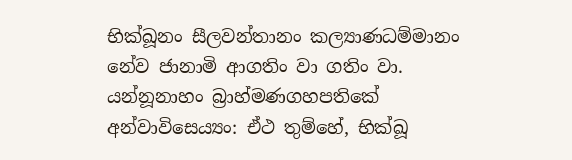භික්ඛූනං සීලවන්තානං කල්‍යාණධම්මානං නේව ජානාමි ආගතිං වා ගතිං වා. යන්නූනාහං බ්‍රාහ්මණගහපතිකේ අන්වාවිසෙය්‍යං: ඒථ තුම්හේ, භික්ඛූ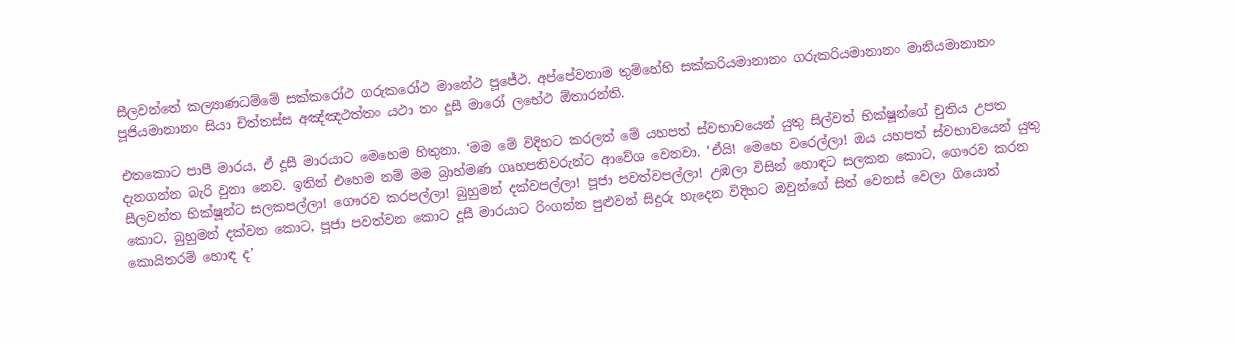සීලවන්තේ කල්‍යාණධම්මේ සක්කරෝථ ගරුකරෝථ මානේථ පූජේථ. අප්පේවනාම තුම්හේහි සක්කරියමානානං ගරුකරියමානානං මානියමානානං පූජියමානානං සියා චිත්තස්ස අඤ්ඤථත්තං යථා තං දූසී මාරෝ ලභේථ ඕතාරන්ති.

එතකොට පාපී මාරය, ඒ දූසී මාරයාට මෙහෙම හිතුනා. ‘මම මේ විදිහට කරලත් මේ යහපත් ස්වභාවයෙන් යුතු සිල්වත් භික්ෂූන්ගේ චුතිය උපත දැනගන්න බැරි වුනා නෙව. ඉතින් එහෙම නම් මම බ්‍රාහ්මණ ගෘහපතිවරුන්ට ආවේශ වෙනවා. ‘ඒයි! මෙහෙ වරෙල්ලා! ඔය යහපත් ස්වභාවයෙන් යුතු සීලවන්ත භික්ෂූන්ට සලකපල්ලා! ගෞරව කරපල්ලා! බුහුමන් දක්වපල්ලා! පූජා පවත්වපල්ලා! උඹලා විසින් හොඳට සලකන කොට, ගෞරව කරන කොට, බුහුමන් දක්වන කොට, පූජා පවත්වන කොට දූසී මාරයාට රිංගන්න පුළුවන් සිදුරු හැදෙන විදිහට ඔවුන්ගේ සිත් වෙනස් වෙලා ගියොත් කොයිතරම් හොඳ ද’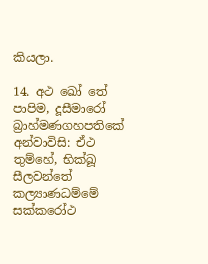කියලා.

14. අථ ඛෝ තේ පාපිම, දූසීමාරෝ බ්‍රාහ්මණගහපතිකේ අන්වාවිසි: ඒථ තුම්හේ, භික්ඛූ සීලවන්තේ කල්‍යාණධම්මේ සක්කරෝථ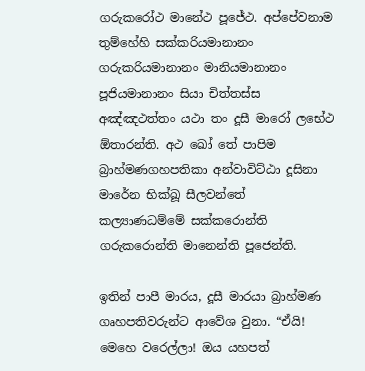ගරුකරෝථ මානේථ පූජේථ. අප්පේවනාම තුම්හේහි සක්කරියමානානං ගරුකරියමානානං මානියමානානං පූජියමානානං සියා චිත්තස්ස අඤ්ඤථත්තං යථා තං දූසී මාරෝ ලභේථ ඕතාරන්ති. අථ ඛෝ තේ පාපිම බ්‍රාහ්මණගහපතිකා අන්වාවිට්ඨා දූසිනා මාරේන භික්ඛූ සීලවන්තේ කල්‍යාණධම්මේ සක්කරොන්ති ගරුකරොන්ති මානෙන්ති පූජෙන්ති.

ඉතින් පාපී මාරය, දූසී මාරයා බ්‍රාහ්මණ ගෘහපතිවරුන්ට ආවේශ වුනා. “ඒයි! මෙහෙ වරෙල්ලා! ඔය යහපත්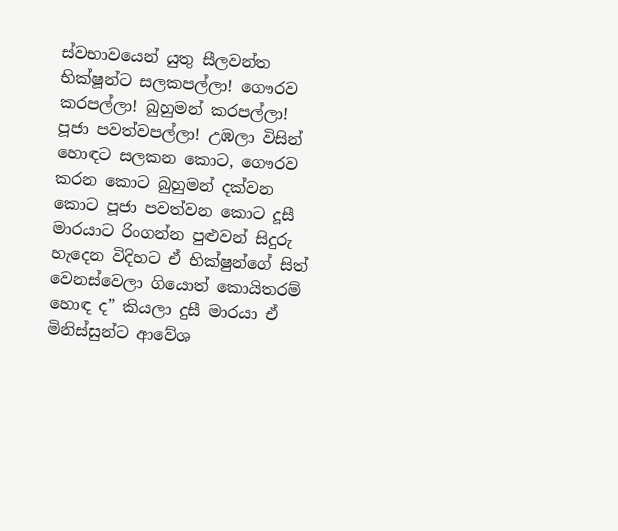ස්වභාවයෙන් යුතු සීලවන්ත භික්ෂූන්ට සලකපල්ලා! ගෞරව කරපල්ලා! බුහුමන් කරපල්ලා! පූජා පවත්වපල්ලා! උඹලා විසින් හොඳට සලකන කොට, ගෞරව කරන කොට බුහුමන් දක්වන කොට පූජා පවත්වන කොට දූසී මාරයාට රිංගන්න පුළුවන් සිදුරු හැදෙන විදිහට ඒ භික්ෂුන්ගේ සිත් වෙනස්වෙලා ගියොත් කොයිතරම් හොඳ ද” කියලා දුසී මාරයා ඒ මිනිස්සුන්ට ආවේශ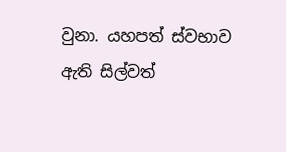වුනා. යහපත් ස්වභාව ඇති සිල්වත්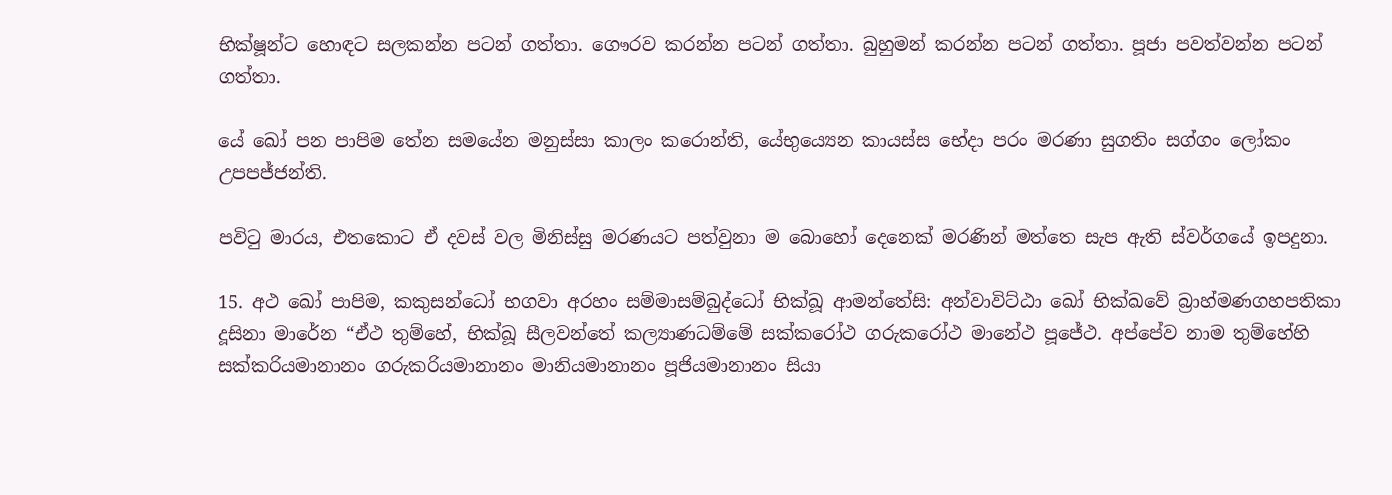භික්ෂූන්ට හොඳට සලකන්න පටන් ගත්තා. ගෞරව කරන්න පටන් ගත්තා. බුහුමන් කරන්න පටන් ගත්තා. පූජා පවත්වන්න පටන් ගත්තා.

යේ ඛෝ පන පාපිම තේන සමයේන මනුස්සා කාලං කරොන්ති, යේභුය්‍යෙන කායස්ස භේදා පරං මරණා සුගතිං සග්ගං ලෝකං උපපජ්ජන්ති.

පවිටු මාරය, එතකොට ඒ දවස් වල මිනිස්සු මරණයට පත්වුනා ම බොහෝ දෙනෙක් මරණින් මත්තෙ සැප ඇති ස්වර්ගයේ ඉපදුනා.

15. අථ ඛෝ පාපිම, කකුසන්ධෝ භගවා අරහං සම්මාසම්බුද්ධෝ භික්ඛූ ආමන්තේසි: අන්වාවිට්ඨා ඛෝ භික්ඛවේ බ්‍රාහ්මණගහපතිකා දූසිනා මාරේන “ඒථ තුම්හේ, භික්ඛූ සීලවන්තේ කල්‍යාණධම්මේ සක්කරෝථ ගරුකරෝථ මානේථ පූජේථ. අප්පේව නාම තුම්හේහි සක්කරියමානානං ගරුකරියමානානං මානියමානානං පූජියමානානං සියා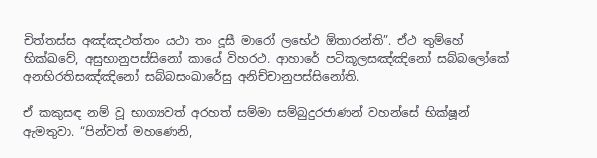චිත්තස්ස අඤ්ඤථත්තං යථා තං දූසී මාරෝ ලභේථ ඕතාරන්ති”. ඒථ තුම්හේ භික්ඛවේ, අසුභානුපස්සිනෝ කායේ විහරථ. ආහාරේ පටිකූලසඤ්ඤිනෝ සබ්බලෝකේ අනභිරතිසඤ්ඤිනෝ සබ්බසංඛාරේසු අනිච්චානුපස්සිනෝති.

ඒ කකුසඳ නම් වූ භාග්‍යවත් අරහත් සම්මා සම්බුදුරජාණන් වහන්සේ භික්ෂූන් ඇමතුවා. “පින්වත් මහණෙනි,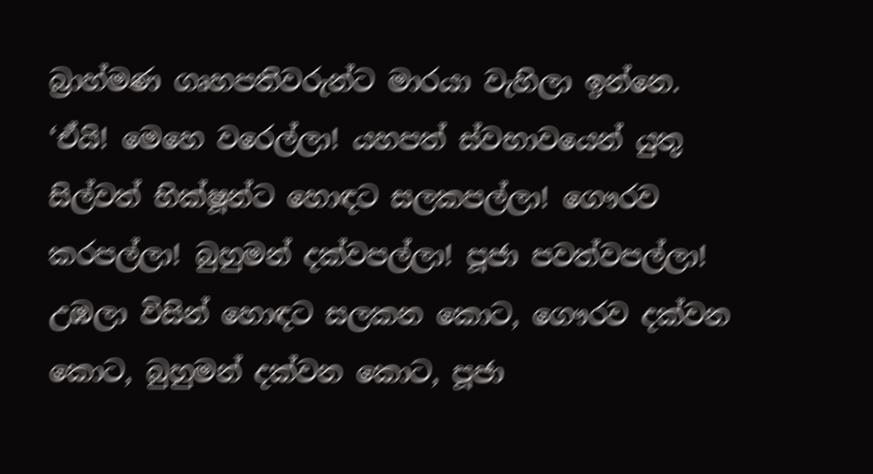බ්‍රාහ්මණ ගෘහපතිවරුන්ට මාරයා වැහිලා ඉන්නෙ. ‘ඒයි! මෙහෙ වරෙල්ලා! යහපත් ස්වභාවයෙන් යුතු සිල්වත් භික්ෂූන්ට හොඳට සලකපල්ලා! ගෞරව කරපල්ලා! බුහුමන් දක්වපල්ලා! පූජා පවත්වපල්ලා! උඹලා විසින් හොඳට සලකන කොට, ගෞරව දක්වන කොට, බුහුමන් දක්වන කොට, පූජා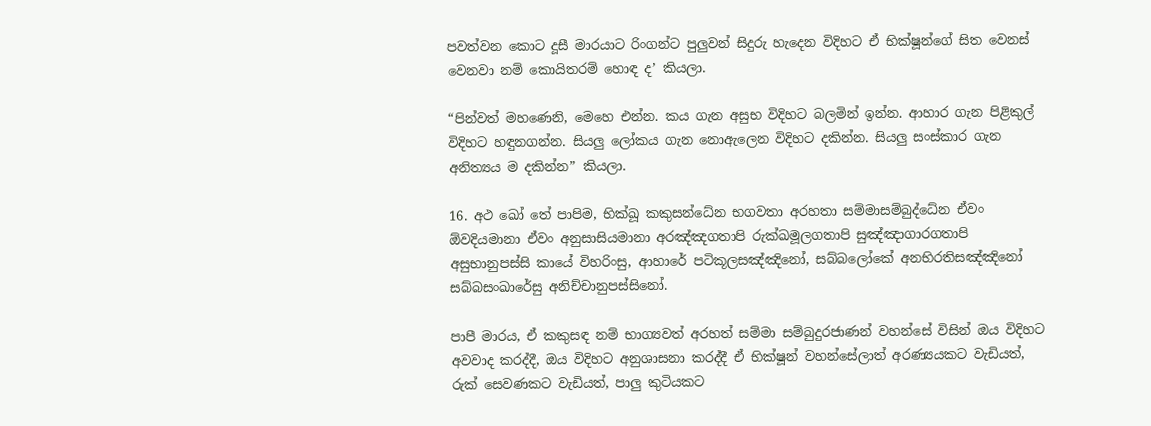පවත්වන කොට දූසී මාරයාට රිංගන්ට පුලුවන් සිදුරු හැදෙන විදිහට ඒ භික්ෂූන්ගේ සිත වෙනස් වෙනවා නම් කොයිතරම් හොඳ ද’ කියලා.

“පින්වත් මහණෙනි, මෙහෙ එන්න. කය ගැන අසුභ විදිහට බලමින් ඉන්න. ආහාර ගැන පිළිකුල් විදිහට හඳුනගන්න. සියලු ලෝකය ගැන නොඇලෙන විදිහට දකින්න. සියලු සංස්කාර ගැන අනිත්‍යය ම දකින්න” කියලා.

16. අථ ඛෝ තේ පාපිම, භික්ඛූ කකුසන්ධේන භගවතා අරහතා සම්මාසම්බුද්ධේන ඒවං ඕවදියමානා ඒවං අනුසාසියමානා අරඤ්ඤගතාපි රුක්ඛමූලගතාපි සුඤ්ඤාගාරගතාපි අසුභානුපස්සි කායේ විහරිංසු, ආහාරේ පටිකූලසඤ්ඤිනෝ, සබ්බලෝකේ අනභිරතිසඤ්ඤිනෝ සබ්බසංඛාරේසු අනිච්චානුපස්සිනෝ.

පාපී මාරය, ඒ කකුසඳ නම් භාග්‍යවත් අරහත් සම්මා සම්බුදුරජාණන් වහන්සේ විසින් ඔය විදිහට අවවාද කරද්දී, ඔය විදිහට අනුශාසනා කරද්දී ඒ භික්ෂූන් වහන්සේලාත් අරණ්‍යයකට වැඩියත්, රුක් සෙවණකට වැඩියත්, පාලු කුටියකට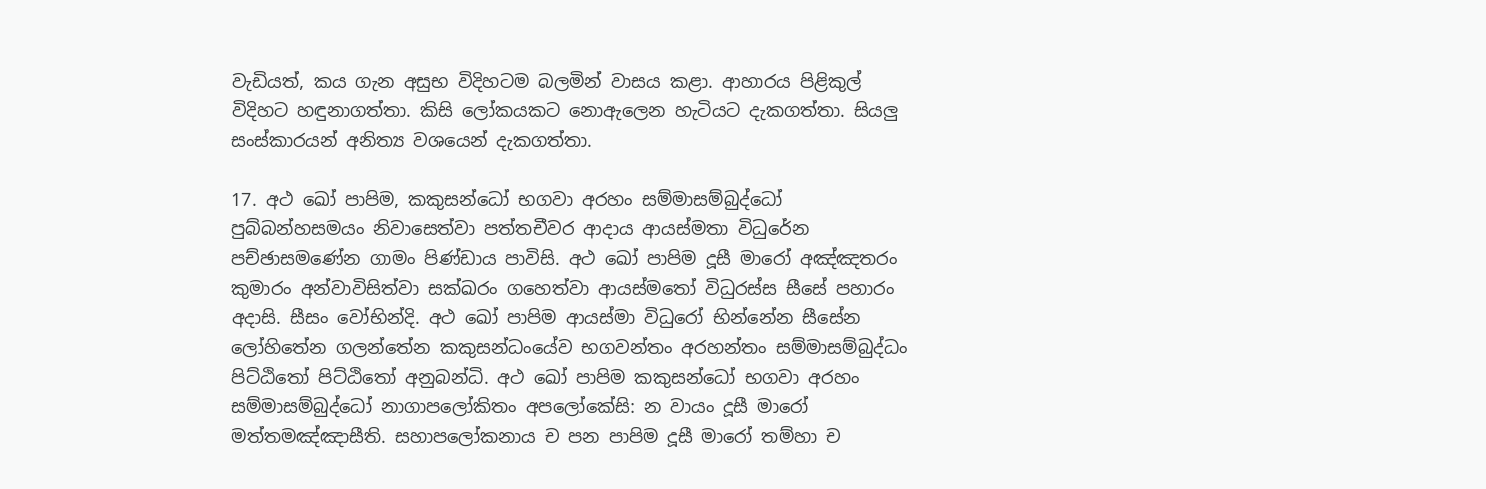වැඩියත්, කය ගැන අසුභ විදිහටම බලමින් වාසය කළා. ආහාරය පිළිකුල් විදිහට හඳුනාගත්තා. කිසි ලෝකයකට නොඇලෙන හැටියට දැකගත්තා. සියලු සංස්කාරයන් අනිත්‍ය වශයෙන් දැකගත්තා.

17. අථ ඛෝ පාපිම, කකුසන්ධෝ භගවා අරහං සම්මාසම්බුද්ධෝ පුබ්බන්හසමයං නිවාසෙත්වා පත්තචීවර ආදාය ආයස්මතා විධුරේන පච්ඡාසමණේන ගාමං පිණ්ඩාය පාවිසි. අථ ඛෝ පාපිම දූසී මාරෝ අඤ්ඤතරං කුමාරං අන්වාවිසිත්වා සක්ඛරං ගහෙත්වා ආයස්මතෝ විධුරස්ස සීසේ පහාරං අදාසි. සීසං වෝභින්දි. අථ ඛෝ පාපිම ආයස්මා විධුරෝ භින්නේන සීසේන ලෝහිතේන ගලන්තේන කකුසන්ධංයේව භගවන්තං අරහන්තං සම්මාසම්බුද්ධං පිට්ඨිතෝ පිට්ඨිතෝ අනුබන්ධි. අථ ඛෝ පාපිම කකුසන්ධෝ භගවා අරහං සම්මාසම්බුද්ධෝ නාගාපලෝකිතං අපලෝකේසි: න වායං දූසී මාරෝ මත්තමඤ්ඤාසීති. සහාපලෝකනාය ච පන පාපිම දූසී මාරෝ තම්හා ච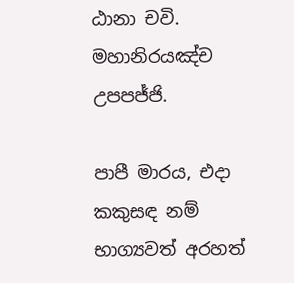ඨානා චවි. මහානිරයඤ්ච උපපජ්ජි.

පාපී මාරය, එදා කකුසඳ නම් භාග්‍යවත් අරහත්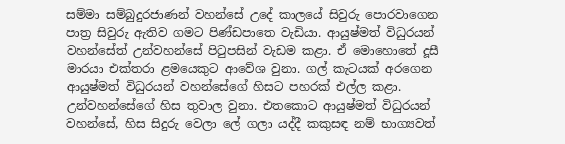සම්මා සම්බුදුරජාණන් වහන්සේ උදේ කාලයේ සිවුරු පොරවාගෙන පාත්‍ර සිවුරු ඇතිව ගමට පිණ්ඩපාතෙ වැඩියා. ආයුෂ්මත් විධුරයන් වහන්සේත් උන්වහන්සේ පිටුපසින් වැඩම කළා. ඒ මොහොතේ දූසී මාරයා එක්තරා ළමයෙකුට ආවේශ වුනා. ගල් කැටයක් අරගෙන ආයුෂ්මත් විධුරයන් වහන්සේගේ හිසට පහරක් එල්ල කළා. උන්වහන්සේගේ හිස තුවාල වුනා. එතකොට ආයුෂ්මත් විධුරයන් වහන්සේ, හිස සිදුරු වෙලා ලේ ගලා යද්දී කකුසඳ නම් භාග්‍යවත්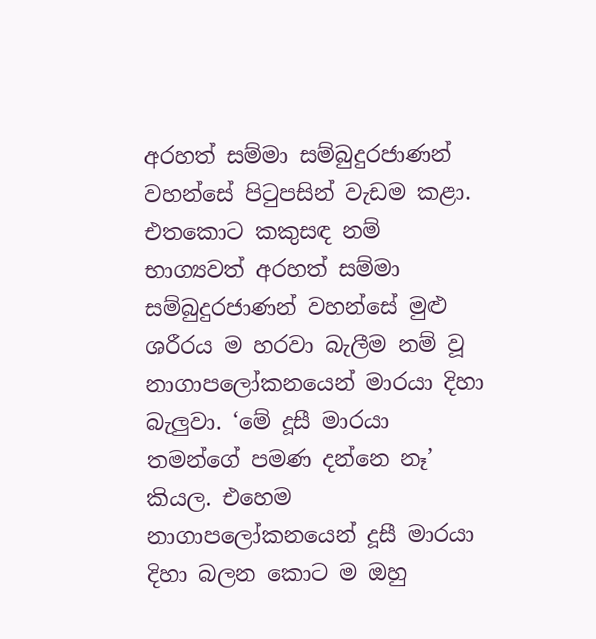අරහත් සම්මා සම්බුදුරජාණන් වහන්සේ පිටුපසින් වැඩම කළා. එතකොට කකුසඳ නම් භාග්‍යවත් අරහත් සම්මා සම්බුදුරජාණන් වහන්සේ මුළු ශරීරය ම හරවා බැලීම නම් වූ නාගාපලෝකනයෙන් මාරයා දිහා බැලුවා. ‘මේ දූසී මාරයා තමන්ගේ පමණ දන්නෙ නෑ’ කියල. එහෙම නාගාපලෝකනයෙන් දූසී මාරයා දිහා බලන කොට ම ඔහු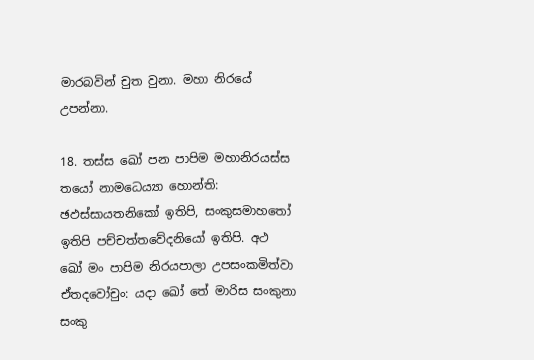මාරබවින් චුත වුනා. මහා නිරයේ උපන්නා.

18. තස්ස ඛෝ පන පාපිම මහානිරයස්ස තයෝ නාමධෙය්‍යා හොන්ති: ඡඵස්සායතනිකෝ ඉතිපි, සංකුසමාහතෝ ඉතිපි පච්චත්තවේදනියෝ ඉතිපි. අථ ඛෝ මං පාපිම නිරයපාලා උපසංකමිත්වා ඒතදවෝචුං: යදා ඛෝ තේ මාරිස සංකුනා සංකු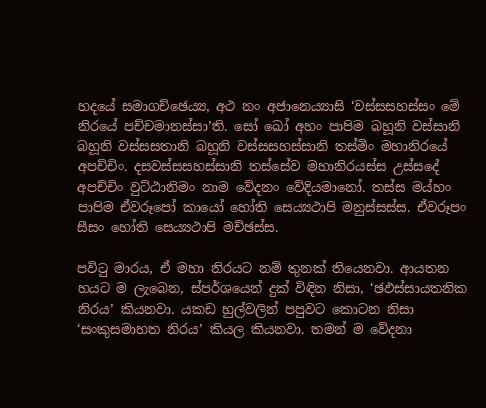හදයේ සමාගච්ඡෙය්‍ය, අථ නං අජානෙය්‍යාසි ‘වස්සසහස්සං මේ නිරයේ පච්චමානස්සා’ති. සෝ ඛෝ අහං පාපිම බහූනි වස්සානි බහූනි වස්සසතානි බහූනි වස්සසහස්සානි තස්මිං මහානිරයේ අපච්චිං. දසවස්සසහස්සානි තස්සේව මහානිරයස්ස උස්සදේ අපච්චිං වුට්ඨානිමං නාම වේදනං වේදියමානෝ. තස්ස මය්හං පාපිම ඒවරූපෝ කායෝ හෝති සෙය්‍යථාපි මනුස්සස්ස. ඒවරූපං සීසං හෝති සෙය්‍යථාපි මච්ඡස්ස.

පවිටු මාරය, ඒ මහා නිරයට නම් තුනක් තියෙනවා. ආයතන හයට ම ලැබෙන, ස්පර්ශයෙන් දුක් විඳින නිසා, ‘ඡඵස්සායතනික නිරය’ කියනවා. යකඩ හුල්වලින් පපුවට කොටන නිසා ‘සංකුසමාහත නිරය’ කියල කියනවා. තමන් ම වේදනා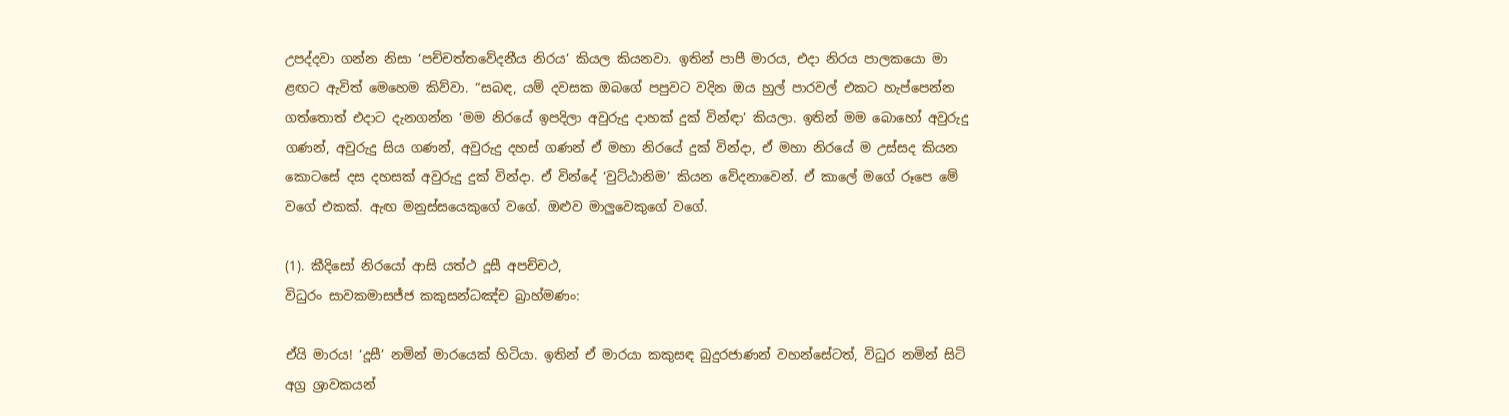උපද්දවා ගන්න නිසා ‘පච්චත්තවේදනීය නිරය’ කියල කියනවා. ඉතින් පාපී මාරය, එදා නිරය පාලකයො මා ළඟට ඇවිත් මෙහෙම කිව්වා. “සබඳ, යම් දවසක ඔබගේ පපුවට වදින ඔය හුල් පාරවල් එකට හැප්පෙන්න ගත්තොත් එදාට දැනගන්න ‘මම නිරයේ ඉපදිලා අවුරුදු දාහක් දුක් වින්ඳා’ කියලා. ඉතින් මම බොහෝ අවුරුදු ගණන්, අවුරුදු සිය ගණන්, අවුරුදු දහස් ගණන් ඒ මහා නිරයේ දුක් වින්දා, ඒ මහා නිරයේ ම උස්සද කියන කොටසේ දස දහසක් අවුරුදු දුක් වින්දා. ඒ වින්දේ ‘වුට්ඨානිම’ කියන වේදනාවෙන්. ඒ කාලේ මගේ රූපෙ මේ වගේ එකක්. ඇඟ මනුස්සයෙකුගේ වගේ. ඔළුව මාලුවෙකුගේ වගේ.

(1). කීදිසෝ නිරයෝ ආසි යත්ථ දූසී අපච්චථ,
විධුරං සාවකමාසජ්ජ කකුසන්ධඤ්ච බ්‍රාහ්මණං:

ඒයි මාරය! ‘දූසී’ නමින් මාරයෙක් හිටියා. ඉතින් ඒ මාරයා කකුසඳ බුදුරජාණන් වහන්සේටත්, විධුර නමින් සිටි අග්‍ර ශ්‍රාවකයන්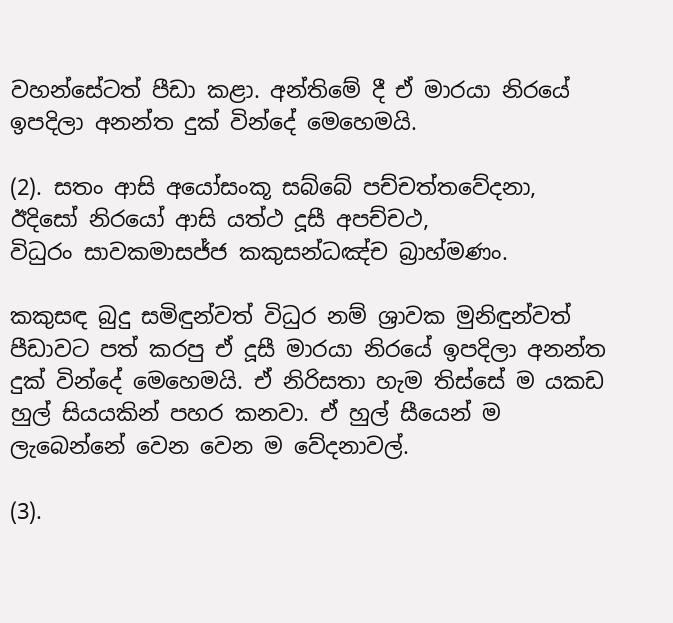වහන්සේටත් පීඩා කළා. අන්තිමේ දී ඒ මාරයා නිරයේ ඉපදිලා අනන්ත දුක් වින්දේ මෙහෙමයි.

(2). සතං ආසි අයෝසංකූ සබ්බේ පච්චත්තවේදනා,
ඊදිසෝ නිරයෝ ආසි යත්ථ දූසී අපච්චථ,
විධුරං සාවකමාසජ්ජ කකුසන්ධඤ්ච බ්‍රාහ්මණං.

කකුසඳ බුදු සමිඳුන්වත් විධුර නම් ශ්‍රාවක මුනිඳුන්වත් පීඩාවට පත් කරපු ඒ දූසී මාරයා නිරයේ ඉපදිලා අනන්ත දුක් වින්දේ මෙහෙමයි. ඒ නිරිසතා හැම තිස්සේ ම යකඩ හුල් සියයකින් පහර කනවා. ඒ හුල් සීයෙන් ම ලැබෙන්නේ වෙන වෙන ම වේදනාවල්.

(3).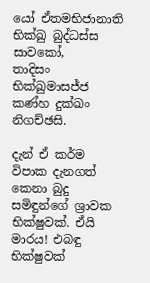යෝ ඒතමභිජානාති භික්ඛු බුද්ධස්ස සාවකෝ,
තාදිසං භික්ඛුමාසජ්ජ කණ්හ දුක්ඛං නිගච්ඡසි.

දැන් ඒ කර්ම විපාක දැනගත් කෙනා බුදු සමිඳුන්ගේ ශ්‍රාවක භික්ෂුවක්. ඒයි මාරය! එබඳු භික්ෂුවක්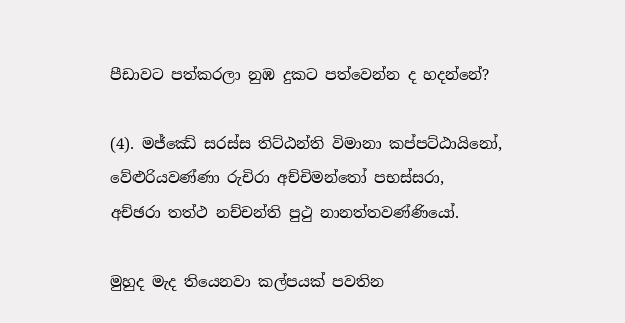පීඩාවට පත්කරලා නුඹ දුකට පත්වෙන්න ද හදන්නේ?

(4). මජ්ඣේ සරස්ස තිට්ඨන්ති විමානා කප්පට්ඨායිනෝ,
වේළුරියවණ්ණා රුචිරා අච්චිමන්තෝ පභස්සරා,
අච්ඡරා තත්ථ නච්චන්ති පුථු නානත්තවණ්ණියෝ.

මුහුද මැද තියෙනවා කල්පයක් පවතින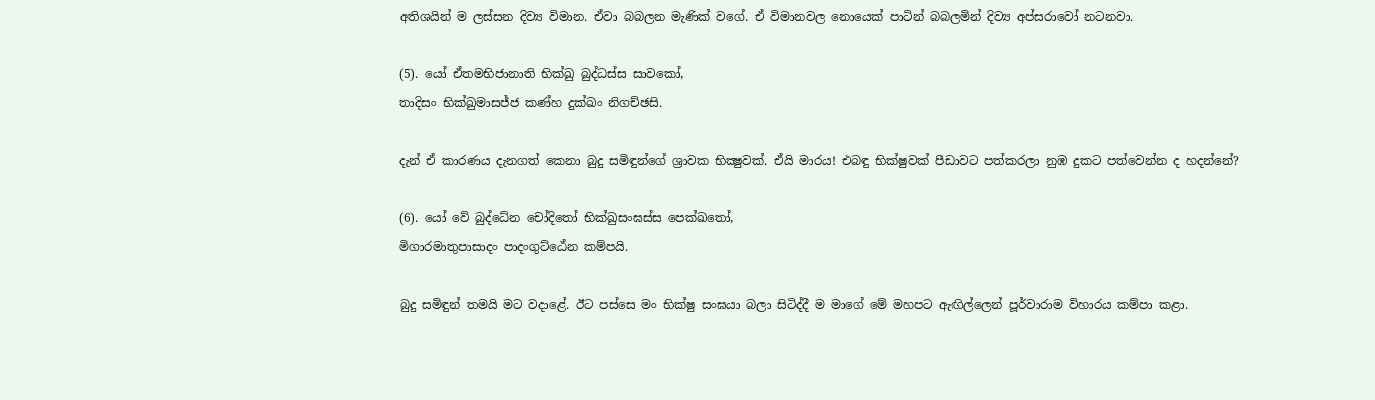අතිශයින් ම ලස්සන දිව්‍ය විමාන. ඒවා බබලන මැණික් වගේ. ඒ විමානවල නොයෙක් පාටින් බබලමින් දිව්‍ය අප්සරාවෝ නටනවා.

(5). යෝ ඒතමභිජානාති භික්ඛු බුද්ධස්ස සාවකෝ,
තාදිසං භික්ඛුමාසජ්ජ කණ්හ දුක්ඛං නිගච්ඡසි.

දැන් ඒ කාරණය දැනගත් කෙනා බුදු සමිඳුන්ගේ ශ්‍රාවක භික්‍ෂුවක්. ඒයි මාරය! එබඳු භික්ෂුවක් පීඩාවට පත්කරලා නුඹ දුකට පත්වෙන්න ද හදන්නේ?

(6). යෝ වේ බුද්ධේන චෝදිතෝ භික්ඛුසංඝස්ස පෙක්ඛතෝ,
මිගාරමාතුපාසාදං පාදංගුට්ඨේන කම්පයි.

බුදු සමිඳුන් තමයි මට වදාළේ. ඊට පස්සෙ මං භික්ෂු සංඝයා බලා සිටිද්දී ම මාගේ මේ මහපට ඇඟිල්ලෙන් පූර්වාරාම විහාරය කම්පා කළා.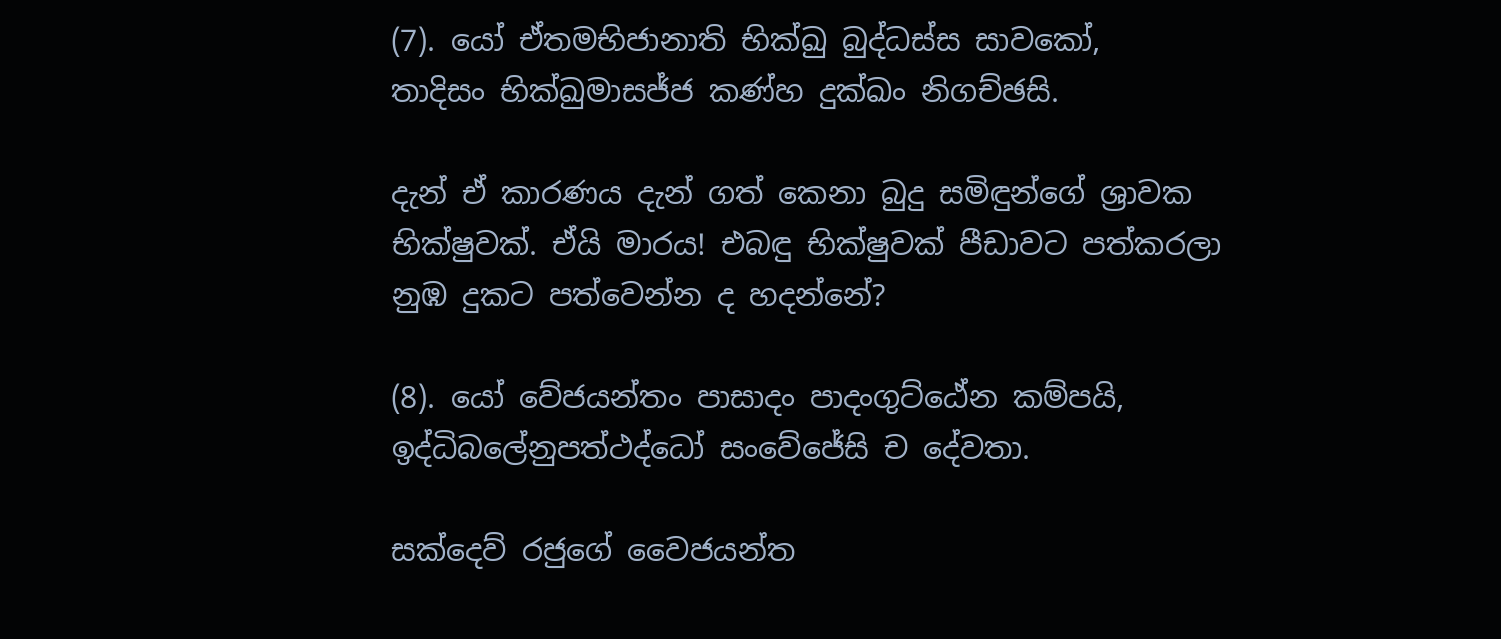(7). යෝ ඒතමභිජානාති භික්ඛු බුද්ධස්ස සාවකෝ,
තාදිසං භික්ඛුමාසජ්ජ කණ්හ දුක්ඛං නිගච්ඡසි.

දැන් ඒ කාරණය දැන් ගත් කෙනා බුදු සමිඳුන්ගේ ශ්‍රාවක භික්ෂුවක්. ඒයි මාරය! එබඳු භික්ෂුවක් පීඩාවට පත්කරලා නුඹ දුකට පත්වෙන්න ද හදන්නේ?

(8). යෝ වේජයන්තං පාසාදං පාදංගුට්ඨේන කම්පයි,
ඉද්ධිබලේනුපත්ථද්ධෝ සංවේජේසි ච දේවතා.

සක්දෙව් රජුගේ වෛජයන්ත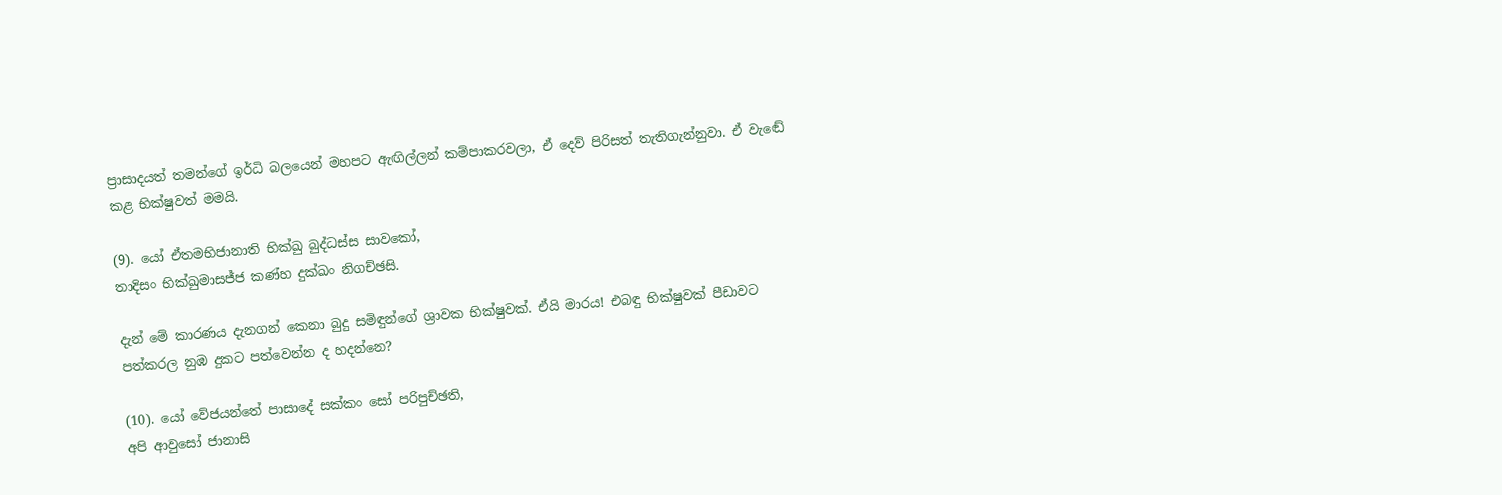ප්‍රාසාදයත් තමන්ගේ ඉර්ධි බලයෙන් මහපට ඇඟිල්ලන් කම්පාකරවලා, ඒ දෙව් පිරිසත් තැතිගැන්නුවා. ඒ වැඬේ කළ භික්ෂුවත් මමයි.

(9). යෝ ඒතමභිජානාති භික්ඛු බුද්ධස්ස සාවකෝ,
තාදිසං භික්ඛුමාසජ්ජ කණ්හ දුක්ඛං නිගච්ඡසි.

දැන් මේ කාරණය දැනගන් කෙනා බුදු සමිඳුන්ගේ ශ්‍රාවක භික්ෂුවක්. ඒයි මාරය! එබඳු භික්ෂුවක් පීඩාවට පත්කරල නුඹ දුකට පත්වෙන්න ද හදන්නෙ?

(10). යෝ වේජයන්තේ පාසාදේ සක්කං සෝ පරිපුච්ඡති,
අපි ආවුසෝ ජානාසි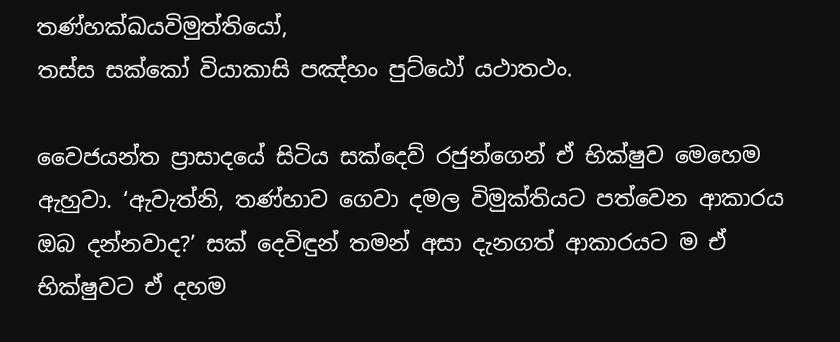තණ්හක්ඛයවිමුත්තියෝ,
තස්ස සක්කෝ වියාකාසි පඤ්හං පුට්ඨෝ යථාතථං.

වෛජයන්ත ප්‍රාසාදයේ සිටිය සක්දෙව් රජුන්ගෙන් ඒ භික්ෂුව මෙහෙම ඇහුවා. ‘ඇවැත්නි, තණ්හාව ගෙවා දමල විමුක්තියට පත්වෙන ආකාරය ඔබ දන්නවාද?’ සක් දෙවිඳුන් තමන් අසා දැනගත් ආකාරයට ම ඒ භික්ෂුවට ඒ දහම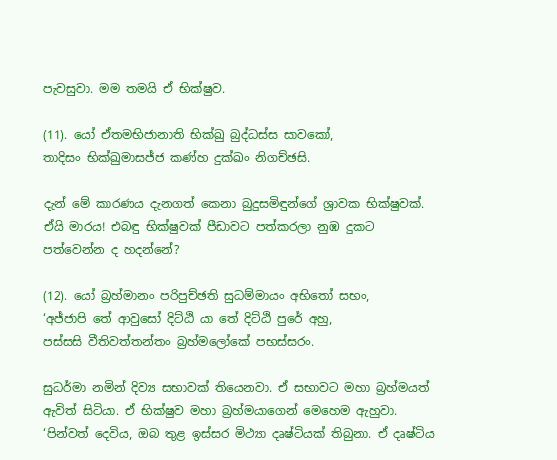පැවසුවා. මම තමයි ඒ භික්ෂුව.

(11). යෝ ඒතමභිජානාති භික්ඛු බුද්ධස්ස සාවකෝ,
තාදිසං භික්ඛුමාසජ්ජ කණ්හ දුක්ඛං නිගච්ඡසි.

දැන් මේ කාරණය දැනගත් කෙනා බුදුසමිඳුන්ගේ ශ්‍රාවක භික්ෂුවක්. ඒයි මාරය! එබඳු භික්ෂුවක් පීඩාවට පත්කරලා නුඹ දුකට පත්වෙන්න ද හදන්නේ?

(12). යෝ බ්‍රහ්මානං පරිපුච්ඡති සුධම්මායං අභිතෝ සභං,
‘අජ්ජාපි තේ ආවුසෝ දිට්ඨි යා තේ දිට්ඨි පුරේ අහු,
පස්සසි වීතිවත්තන්තං බ්‍රහ්මලෝකේ පභස්සරං.

සුධර්මා නමින් දිව්‍ය සභාවක් තියෙනවා. ඒ සභාවට මහා බ්‍රහ්මයත් ඇවිත් සිටියා. ඒ භික්ෂුව මහා බ්‍රහ්මයාගෙන් මෙහෙම ඇහුවා. ‘පින්වත් දෙවිය, ඔබ තුළ ඉස්සර මිථ්‍යා දෘෂ්ටියක් තිබුනා. ඒ දෘෂ්ටිය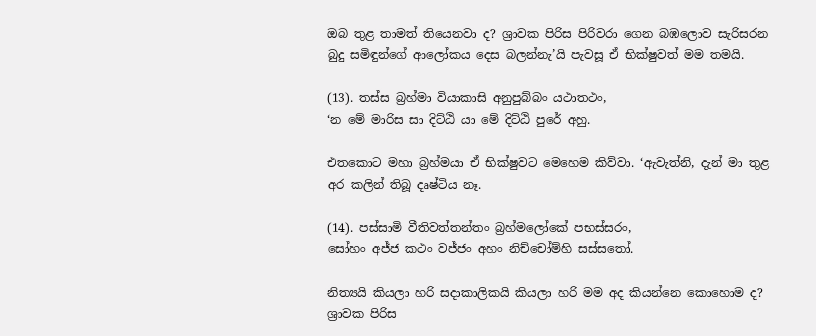ඔබ තුළ තාමත් තියෙනවා ද? ශ්‍රාවක පිරිස පිරිවරා ගෙන බඹලොව සැරිසරන බුදු සමිඳුන්ගේ ආලෝකය දෙස බලන්නැ’යි පැවසූ ඒ භික්ෂුවත් මම තමයි.

(13). තස්ස බ්‍රහ්මා වියාකාසි අනුපුබ්බං යථාතථං,
‘න මේ මාරිස සා දිට්ඨි යා මේ දිට්ඨි පුරේ අහු.

එතකොට මහා බ්‍රහ්මයා ඒ භික්ෂුවට මෙහෙම කිව්වා. ‘ඇවැත්නි, දැන් මා තුළ අර කලින් තිබූ දෘෂ්ටිය නෑ.

(14). පස්සාමි වීතිවත්තන්තං බ්‍රහ්මලෝකේ පභස්සරං,
සෝහං අජ්ජ කථං වජ්ජං අහං නිච්චෝම්හි සස්සතෝ.

නිත්‍යයි කියලා හරි සදාකාලිකයි කියලා හරි මම අද කියන්නෙ කොහොම ද? ශ්‍රාවක පිරිස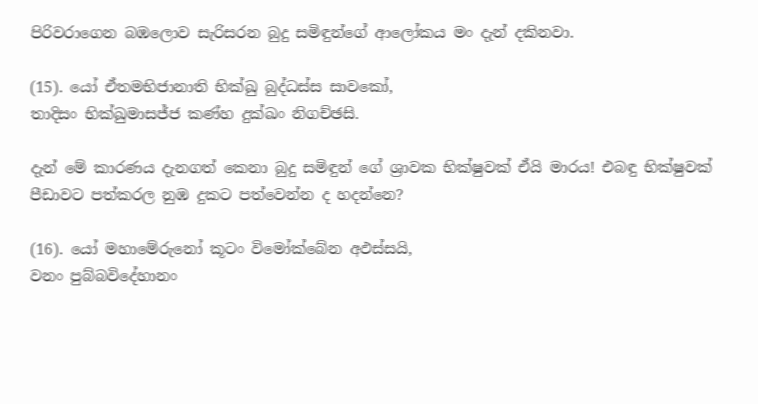පිරිවරාගෙන බඹලොව සැරිසරන බුදු සමිඳුන්ගේ ආලෝකය මං දැන් දකිනවා.

(15). යෝ ඒතමභිජානාති භික්ඛු බුද්ධස්ස සාවකෝ,
තාදිසං භික්ඛුමාසජ්ජ කණ්හ දුක්ඛං නිගච්ඡසි.

දැන් මේ කාරණය දැනගත් කෙනා බුදු සමිඳුන් ගේ ශ්‍රාවක භික්ෂුවක් ඒයි මාරය! එබඳු භික්ෂුවක් පීඩාවට පත්කරල නුඹ දුකට පත්වෙන්න ද හදන්නෙ?

(16). යෝ මහාමේරුනෝ කූටං විමෝක්බේන අඵස්සයි,
වනං පුබ්බවිදේහානං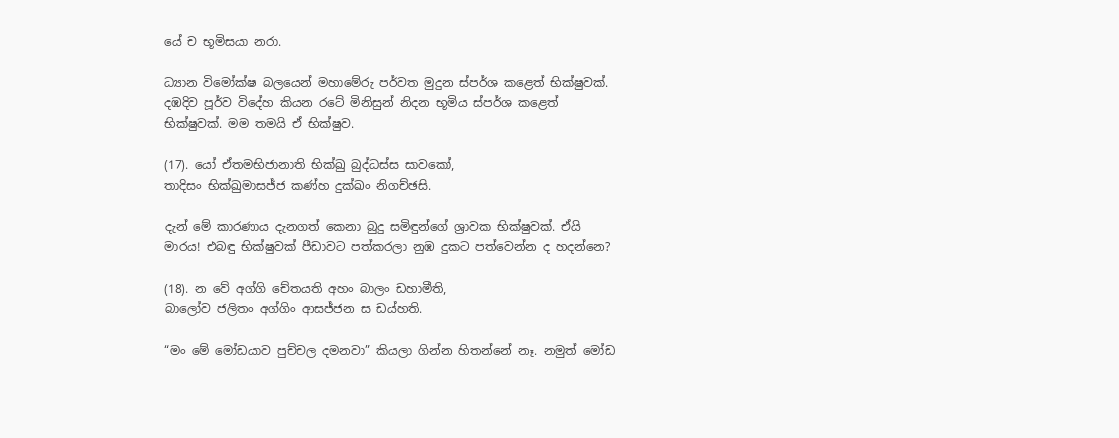යේ ච භූමිසයා නරා.

ධ්‍යාන විමෝක්ෂ බලයෙන් මහාමේරු පර්වත මුදුන ස්පර්ශ කළෙත් භික්ෂුවක්. දඹදිව පූර්ව විදේහ කියන රටේ මිනිසුන් නිදන භූමිය ස්පර්ශ කළෙත් භික්ෂුවක්. මම තමයි ඒ භික්ෂුව.

(17). යෝ ඒතමභිජානාති භික්ඛු බුද්ධස්ස සාවකෝ,
තාදිසං භික්ඛුමාසජ්ජ කණ්හ දුක්ඛං නිගච්ඡසි.

දැන් මේ කාරණාය දැනගත් කෙනා බුදු සමිඳුන්ගේ ශ්‍රාවක භික්ෂුවක්. ඒයි මාරය! එබඳු භික්ෂුවක් පීඩාවට පත්කරලා නුඹ දුකට පත්වෙන්න ද හදන්නෙ?

(18). න වේ අග්ගි චේතයති අහං බාලං ඩහාමීති,
බාලෝව ජලිතං අග්ගිං ආසජ්ජන ස ඩය්හති.

“මං මේ මෝඩයාව පුච්චල දමනවා” කියලා ගින්න හිතන්නේ නෑ. නමුත් මෝඩ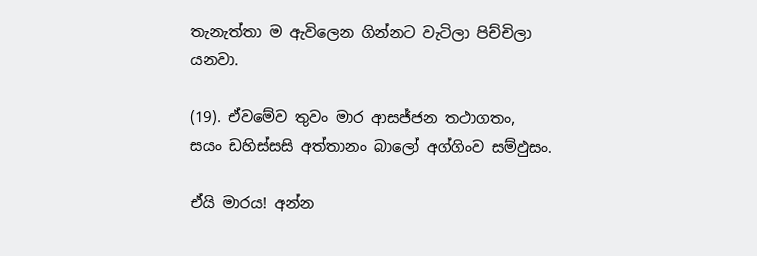තැනැත්තා ම ඇවිලෙන ගින්නට වැටිලා පිච්චිලා යනවා.

(19). ඒවමේව තුවං මාර ආසජ්ජන තථාගතං,
සයං ඩහිස්සසි අත්තානං බාලෝ අග්ගිංව සම්ඵුසං.

ඒයි මාරය! අන්න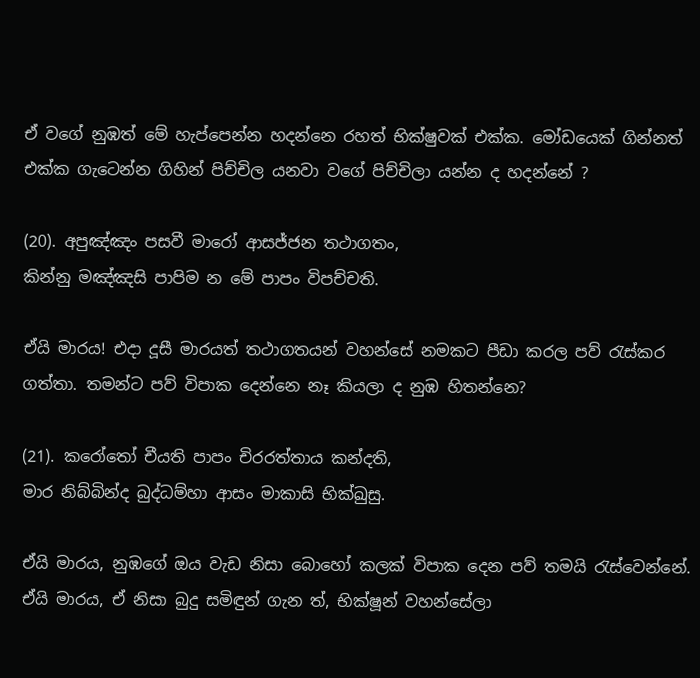ඒ වගේ නුඹත් මේ හැප්පෙන්න හදන්නෙ රහත් භික්ෂුවක් එක්ක. මෝඩයෙක් ගින්නත් එක්ක ගැටෙන්න ගිහින් පිච්චිල යනවා වගේ පිච්චිලා යන්න ද හදන්නේ ?

(20). අපුඤ්ඤං පසවී මාරෝ ආසජ්ජන තථාගතං,
කින්නු මඤ්ඤසි පාපිම න මේ පාපං විපච්චති.

ඒයි මාරය! එදා දූසී මාරයත් තථාගතයන් වහන්සේ නමකට පීඩා කරල පව් රැස්කර ගත්තා. තමන්ට පව් විපාක දෙන්නෙ නෑ කියලා ද නුඹ හිතන්නෙ?

(21). කරෝතෝ චීයති පාපං චිරරත්තාය කන්දති,
මාර නිබ්බින්ද බුද්ධම්හා ආසං මාකාසි භික්ඛුසු.

ඒයි මාරය, නුඹගේ ඔය වැඩ නිසා බොහෝ කලක් විපාක දෙන පව් තමයි රැස්වෙන්නේ. ඒයි මාරය, ඒ නිසා බුදු සමිඳුන් ගැන ත්, භික්ෂූන් වහන්සේලා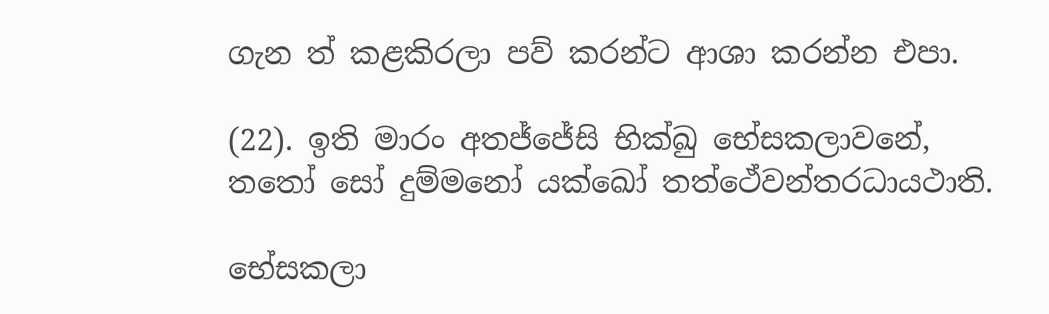ගැන ත් කළකිරලා පව් කරන්ට ආශා කරන්න එපා.

(22). ඉති මාරං අතජ්ජේසි භික්ඛු භේසකලාවනේ,
තතෝ සෝ දුම්මනෝ යක්ඛෝ තත්ථේවන්තරධායථාති.

භේසකලා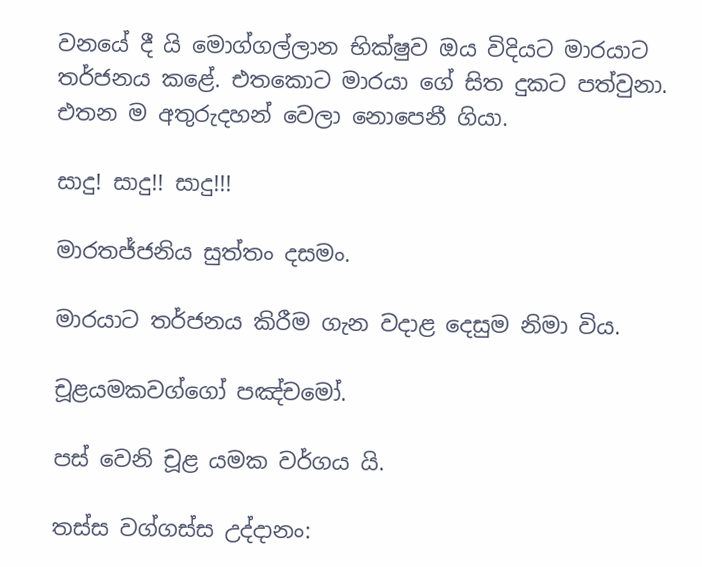වනයේ දී යි මොග්ගල්ලාන භික්ෂුව ඔය විදියට මාරයාට තර්ජනය කළේ. එතකොට මාරයා ගේ සිත දුකට පත්වුනා. එතන ම අතුරුදහන් වෙලා නොපෙනී ගියා.

සාදු! සාදු!! සාදු!!!

මාරතජ්ජනිය සුත්තං දසමං.

මාරයාට තර්ජනය කිරීම ගැන වදාළ දෙසුම නිමා විය.

චූළයමකවග්ගෝ පඤ්චමෝ.

පස් වෙනි චූළ යමක වර්ගය යි.

තස්ස වග්ගස්ස උද්දානං: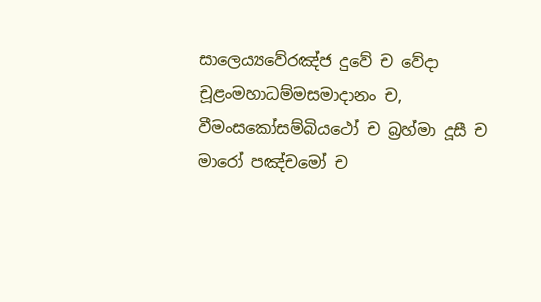සාලෙය්‍යවේරඤ්ජ දුවේ ච වේදා චූළංමහාධම්මසමාදානං ච,
වීමංසකෝසම්බියථෝ ච බ්‍රහ්මා දූසී ච මාරෝ පඤ්චමෝ ච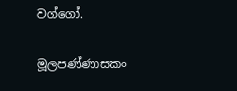වග්ගෝ.

මූලපණ්ණාසකං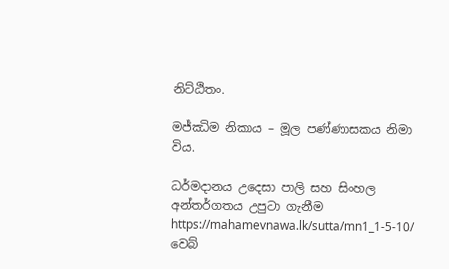නිට්ඨිතං.

මජ්ඣිම නිකාය – මූල පණ්ණාසකය නිමා විය.

ධර්මදානය උදෙසා පාලි සහ සිංහල අන්තර්ගතය උපුටා ගැනීම https://mahamevnawa.lk/sutta/mn1_1-5-10/ වෙබ්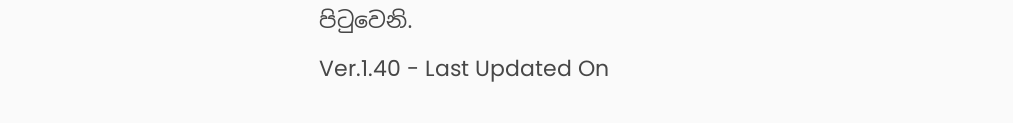පිටුවෙනි.
Ver.1.40 - Last Updated On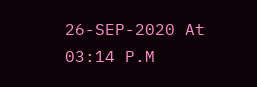26-SEP-2020 At 03:14 P.M